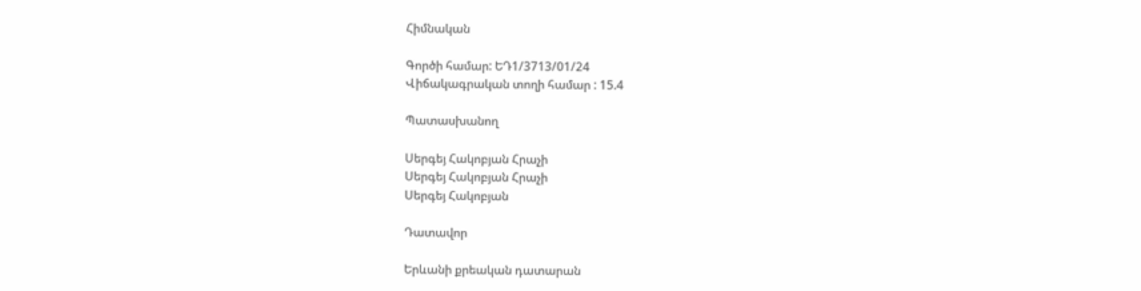Հիմնական

Գործի համար: ԵԴ1/3713/01/24
Վիճակագրական տողի համար : 15.4

Պատասխանող

Սերգեյ Հակոբյան Հրաչի
Սերգեյ Հակոբյան Հրաչի
Սերգեյ Հակոբյան

Դատավոր

Երևանի քրեական դատարան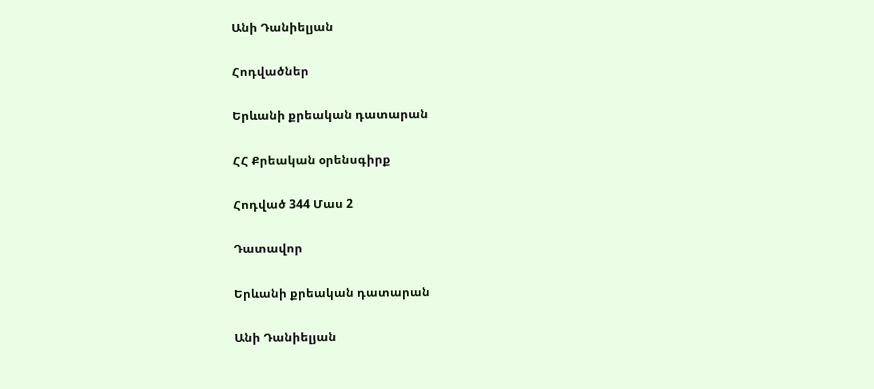Անի Դանիելյան

Հոդվածներ

Երևանի քրեական դատարան

ՀՀ Քրեական օրենսգիրք

Հոդված 344 Մաս 2

Դատավոր

Երևանի քրեական դատարան

Անի Դանիելյան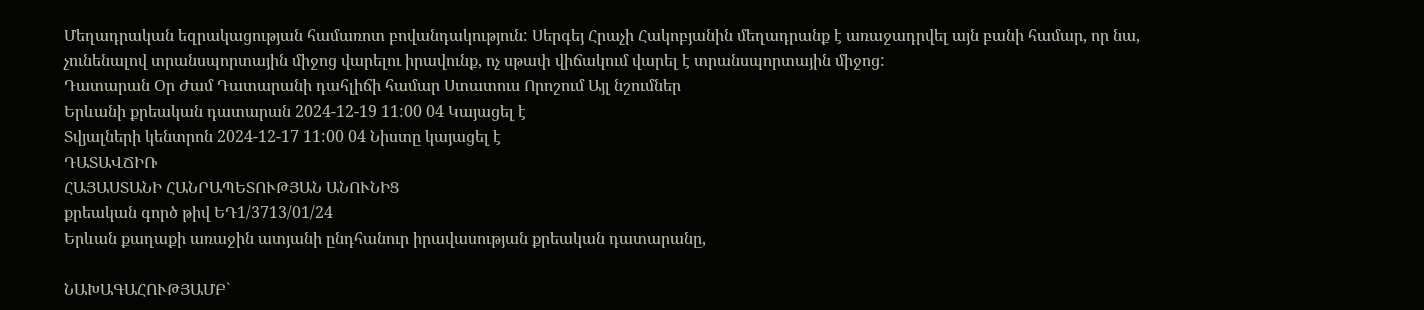Մեղադրական եզրակացության համառոտ բովանդակություն: Սերգեյ Հրաչի Հակոբյանին մեղադրանք է առաջադրվել այն բանի համար, որ նա, չունենալով տրանսպորտային միջոց վարելու իրավունք, ոչ սթափ վիճակում վարել է տրանսպորտային միջոց:
Դատարան Օր Ժամ Դատարանի դահլիճի համար Ստատուս Որոշում Այլ նշումներ
Երևանի քրեական դատարան 2024-12-19 11:00 04 Կայացել է
Տվյալների կենտրոն 2024-12-17 11:00 04 Նիստը կայացել է
ԴԱՏԱՎՃԻՌ
ՀԱՅԱՍՏԱՆԻ ՀԱՆՐԱՊԵՏՈՒԹՅԱՆ ԱՆՈՒՆԻՑ
քրեական գործ թիվ ԵԴ1/3713/01/24
Երևան քաղաքի առաջին ատյանի ընդհանուր իրավասության քրեական դատարանը,

ՆԱԽԱԳԱՀՈՒԹՅԱՄԲ`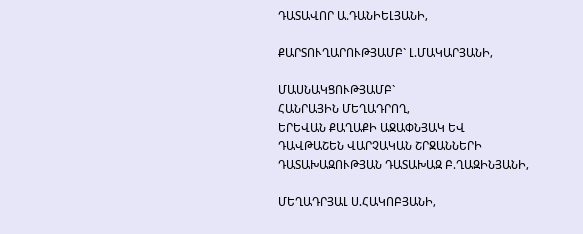ԴԱՏԱՎՈՐ Ա.ԴԱՆԻԵԼՅԱՆԻ,

ՔԱՐՏՈՒՂԱՐՈՒԹՅԱՄԲ` Լ.ՄԱԿԱՐՅԱՆԻ,

ՄԱՍՆԱԿՑՈՒԹՅԱՄԲ`
ՀԱՆՐԱՅԻՆ ՄԵՂԱԴՐՈՂ,
ԵՐԵՎԱՆ ՔԱՂԱՔԻ ԱՋԱՓՆՅԱԿ ԵՎ
ԴԱՎԹԱՇԵՆ ՎԱՐՉԱԿԱՆ ՇՐՋԱՆՆԵՐԻ
ԴԱՏԱԽԱԶՈՒԹՅԱՆ ԴԱՏԱԽԱԶ Բ.ՂԱԶԻՆՅԱՆԻ,

ՄԵՂԱԴՐՅԱԼ Ս.ՀԱԿՈԲՅԱՆԻ,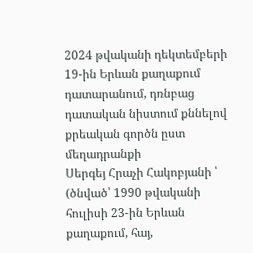2024 թվականի դեկտեմբերի 19-ին Երևան քաղաքում
դատարանում, դռնբաց դատական նիստում քննելով քրեական գործն ըստ մեղադրանքի
Սերգեյ Հրաչի Հակոբյանի ՝
(ծնված՝ 1990 թվականի հուլիսի 23-ին Երևան քաղաքում, հայ,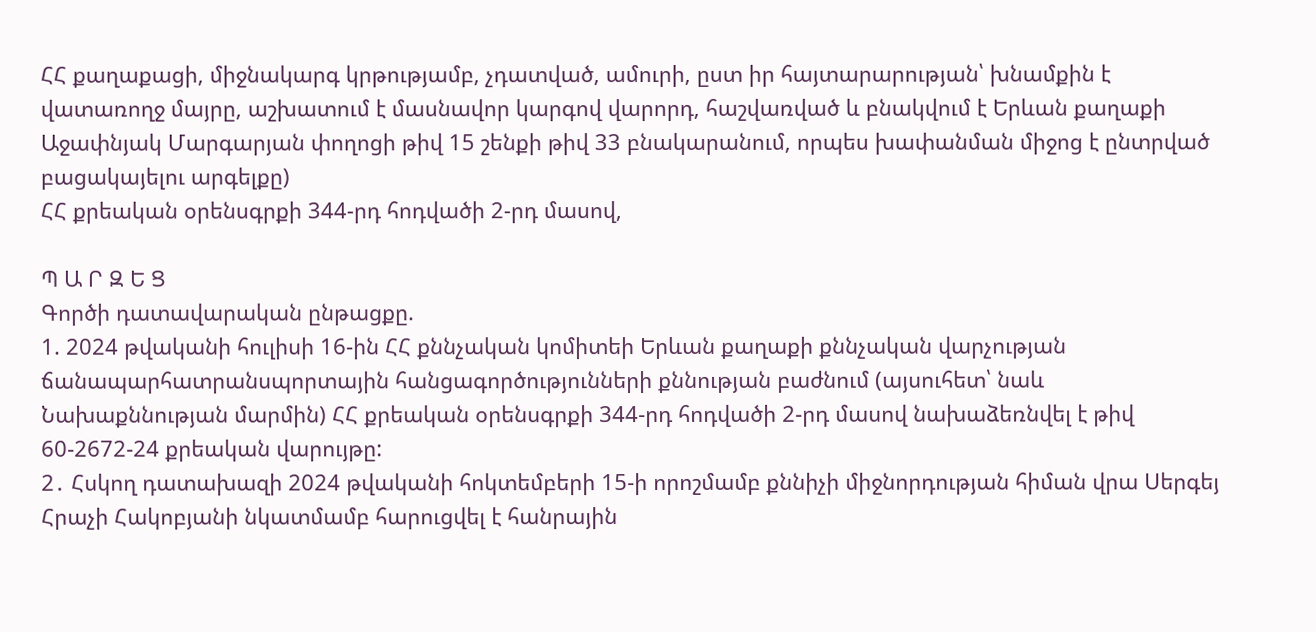ՀՀ քաղաքացի, միջնակարգ կրթությամբ, չդատված, ամուրի, ըստ իր հայտարարության՝ խնամքին է վատառողջ մայրը, աշխատում է մասնավոր կարգով վարորդ, հաշվառված և բնակվում է Երևան քաղաքի Աջափնյակ Մարգարյան փողոցի թիվ 15 շենքի թիվ 33 բնակարանում, որպես խափանման միջոց է ընտրված բացակայելու արգելքը)
ՀՀ քրեական օրենսգրքի 344-րդ հոդվածի 2-րդ մասով,

Պ Ա Ր Զ Ե Ց
Գործի դատավարական ընթացքը.
1. 2024 թվականի հուլիսի 16-ին ՀՀ քննչական կոմիտեի Երևան քաղաքի քննչական վարչության ճանապարհատրանսպորտային հանցագործությունների քննության բաժնում (այսուհետ՝ նաև Նախաքննության մարմին) ՀՀ քրեական օրենսգրքի 344-րդ հոդվածի 2-րդ մասով նախաձեռնվել է թիվ 60-2672-24 քրեական վարույթը:
2․ Հսկող դատախազի 2024 թվականի հոկտեմբերի 15-ի որոշմամբ քննիչի միջնորդության հիման վրա Սերգեյ Հրաչի Հակոբյանի նկատմամբ հարուցվել է հանրային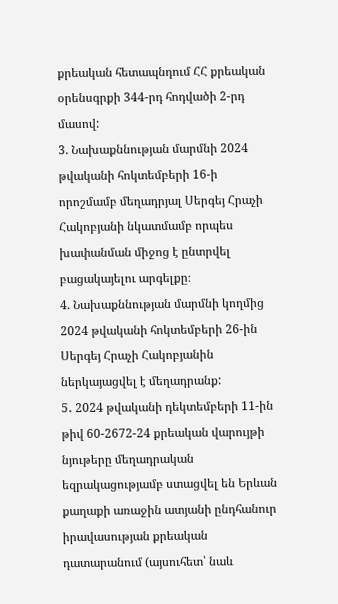քրեական հետապնդում ՀՀ քրեական օրենսգրքի 344-րդ հոդվածի 2-րդ մասով:
3. Նախաքննության մարմնի 2024 թվականի հոկտեմբերի 16-ի որոշմամբ մեղադրյալ Սերգեյ Հրաչի Հակոբյանի նկատմամբ որպես խափանման միջոց է ընտրվել բացակայելու արգելքը։
4. Նախաքննության մարմնի կողմից 2024 թվականի հոկտեմբերի 26-ին Սերգեյ Հրաչի Հակոբյանին ներկայացվել է մեղադրանք:
5․ 2024 թվականի դեկտեմբերի 11-ին թիվ 60-2672-24 քրեական վարույթի նյութերը մեղադրական եզրակացությամբ ստացվել են Երևան քաղաքի առաջին ատյանի ընդհանուր իրավասության քրեական դատարանում (այսուհետ՝ նաև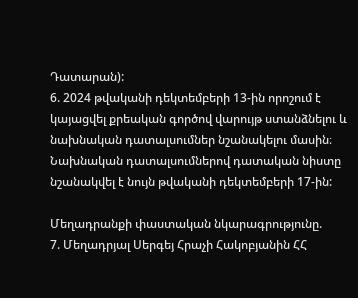Դատարան):
6. 2024 թվականի դեկտեմբերի 13-ին որոշում է կայացվել քրեական գործով վարույթ ստանձնելու և նախնական դատալսումներ նշանակելու մասին։ Նախնական դատալսումներով դատական նիստը նշանակվել է նույն թվականի դեկտեմբերի 17-ին:

Մեղադրանքի փաստական նկարագրությունը.
7. Մեղադրյալ Սերգեյ Հրաչի Հակոբյանին ՀՀ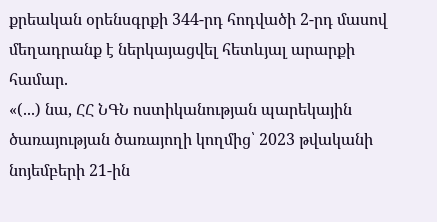քրեական օրենսգրքի 344-րդ հոդվածի 2-րդ մասով մեղադրանք է ներկայացվել հետևյալ արարքի համար.
«(...) նա, ՀՀ ՆԳՆ ոստիկանության պարեկային ծառայության ծառայողի կողմից՝ 2023 թվականի նոյեմբերի 21-ին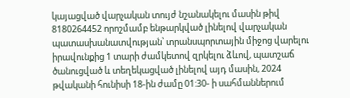կայացված վարչական տույժ նշանակելու մասին թիվ 8180264452 որոշմամբ ենթարկված լինելով վարչական պատասխանատվության՝ տրանսպորտային միջոց վարելու իրավունքից 1 տարի ժամկետով զրկելու ձևով, պատշաճ ծանուցված և տեղեկացված լինելով այդ մասին, 2024 թվականի հունիսի 18-ին ժամը 01:30- ի սահմաններում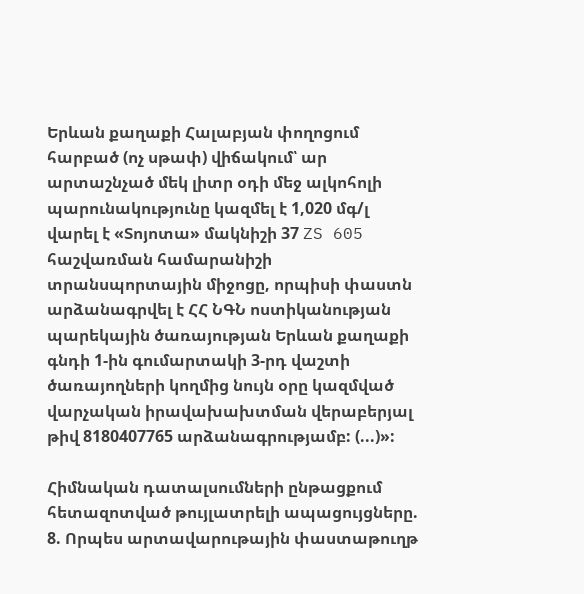Երևան քաղաքի Հալաբյան փողոցում հարբած (ոչ սթափ) վիճակում՝ ար արտաշնչած մեկ լիտր օդի մեջ ալկոհոլի պարունակությունը կազմել է 1,020 մգ/լ վարել է «Տոյոտա» մակնիշի 37 ZS 605 հաշվառման համարանիշի տրանսպորտային միջոցը, որպիսի փաստն արձանագրվել է ՀՀ ՆԳՆ ոստիկանության պարեկային ծառայության Երևան քաղաքի գնդի 1-ին գումարտակի 3-րդ վաշտի ծառայողների կողմից նույն օրը կազմված վարչական իրավախախտման վերաբերյալ թիվ 8180407765 արձանագրությամբ: (...)»:

Հիմնական դատալսումների ընթացքում հետազոտված թույլատրելի ապացույցները.
8. Որպես արտավարութային փաստաթուղթ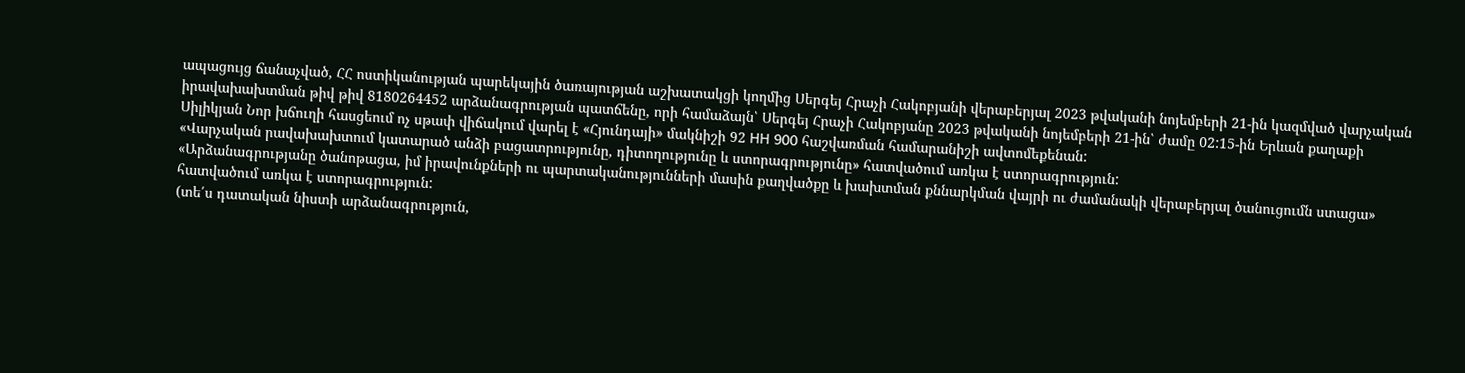ապացույց ճանաչված, ՀՀ ոստիկանության պարեկային ծառայության աշխատակցի կողմից Սերգեյ Հրաչի Հակոբյանի վերաբերյալ 2023 թվականի նոյեմբերի 21-ին կազմված վարչական իրավախախտման թիվ թիվ 8180264452 արձանագրության պատճենը, որի համաձայն՝ Սերգեյ Հրաչի Հակոբյանը 2023 թվականի նոյեմբերի 21-ին՝ ժամը 02:15-ին Երևան քաղաքի Սիլիկյան Նոր խճուղի հասցեում ոչ սթափ վիճակում վարել է «Հյունդայի» մակնիշի 92 HH 900 հաշվառման համարանիշի ավտոմեքենան:
«Վարչական րավախախտում կատարած անձի բացատրությունը, դիտողությունը և ստորագրությունը» հատվածում առկա է ստորագրություն:
«Արձանագրությանը ծանոթացա, իմ իրավունքների ու պարտականությունների մասին քաղվածքը և խախտման քննարկման վայրի ու ժամանակի վերաբերյալ ծանուցումն ստացա» հատվածում առկա է ստորագրություն:
(տե՛ս դատական նիստի արձանագրություն,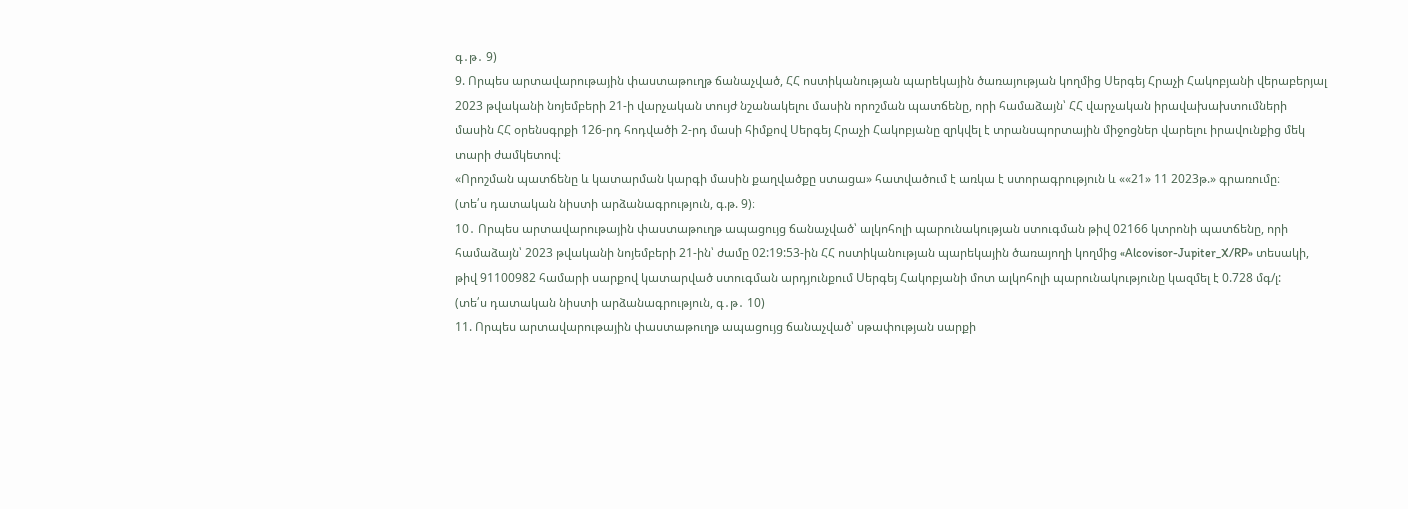գ․թ․ 9)
9. Որպես արտավարութային փաստաթուղթ ճանաչված, ՀՀ ոստիկանության պարեկային ծառայության կողմից Սերգեյ Հրաչի Հակոբյանի վերաբերյալ 2023 թվականի նոյեմբերի 21-ի վարչական տույժ նշանակելու մասին որոշման պատճենը, որի համաձայն՝ ՀՀ վարչական իրավախախտումների մասին ՀՀ օրենսգրքի 126-րդ հոդվածի 2-րդ մասի հիմքով Սերգեյ Հրաչի Հակոբյանը զրկվել է տրանսպորտային միջոցներ վարելու իրավունքից մեկ տարի ժամկետով։
«Որոշման պատճենը և կատարման կարգի մասին քաղվածքը ստացա» հատվածում է առկա է ստորագրություն և ««21» 11 2023թ.» գրառումը։
(տե՛ս դատական նիստի արձանագրություն, գ.թ. 9)։
10․ Որպես արտավարութային փաստաթուղթ ապացույց ճանաչված՝ ալկոհոլի պարունակության ստուգման թիվ 02166 կտրոնի պատճենը, որի համաձայն՝ 2023 թվականի նոյեմբերի 21-ին՝ ժամը 02:19:53-ին ՀՀ ոստիկանության պարեկային ծառայողի կողմից «Alcovisor-Jupiter_X/RP» տեսակի, թիվ 91100982 համարի սարքով կատարված ստուգման արդյունքում Սերգեյ Հակոբյանի մոտ ալկոհոլի պարունակությունը կազմել է 0.728 մգ/լ:
(տե՛ս դատական նիստի արձանագրություն, գ․թ․ 10)
11. Որպես արտավարութային փաստաթուղթ ապացույց ճանաչված՝ սթափության սարքի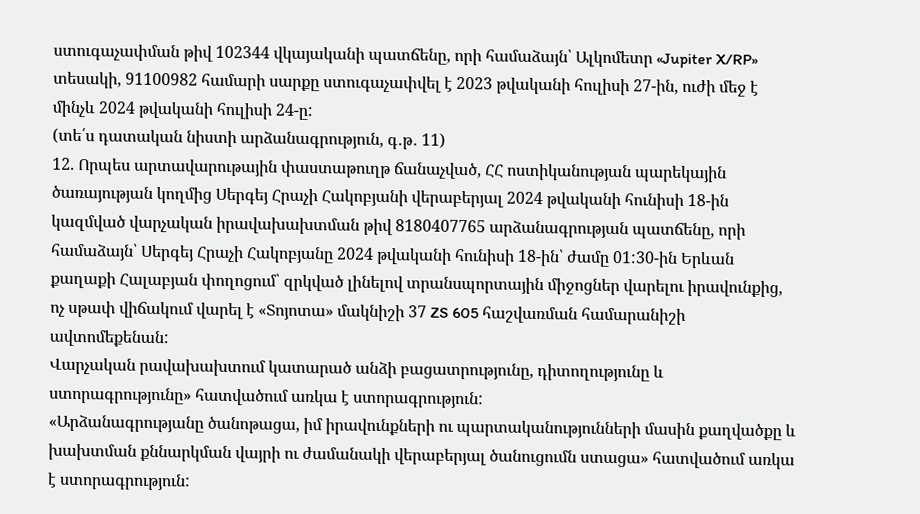ստուգաչափման թիվ 102344 վկայականի պատճենը, որի համաձայն՝ Ալկոմետր «Jupiter X/RP» տեսակի, 91100982 համարի սարքը ստուգաչափվել է 2023 թվականի հուլիսի 27-ին, ուժի մեջ է մինչև 2024 թվականի հուլիսի 24-ը:
(տե՛ս դատական նիստի արձանագրություն, գ․թ․ 11)
12. Որպես արտավարութային փաստաթուղթ ճանաչված, ՀՀ ոստիկանության պարեկային ծառայության կողմից Սերգեյ Հրաչի Հակոբյանի վերաբերյալ 2024 թվականի հունիսի 18-ին կազմված վարչական իրավախախտման թիվ 8180407765 արձանագրության պատճենը, որի համաձայն՝ Սերգեյ Հրաչի Հակոբյանը 2024 թվականի հունիսի 18-ին՝ ժամը 01:30-ին Երևան քաղաքի Հալաբյան փողոցում՝ զրկված լինելով տրանսպորտային միջոցներ վարելու իրավունքից, ոչ սթափ վիճակում վարել է «Տոյոտա» մակնիշի 37 ZS 605 հաշվառման համարանիշի ավտոմեքենան:
Վարչական րավախախտում կատարած անձի բացատրությունը, դիտողությունը և ստորագրությունը» հատվածում առկա է ստորագրություն:
«Արձանագրությանը ծանոթացա, իմ իրավունքների ու պարտականությունների մասին քաղվածքը և խախտման քննարկման վայրի ու ժամանակի վերաբերյալ ծանուցումն ստացա» հատվածում առկա է ստորագրություն: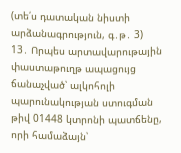(տե՛ս դատական նիստի արձանագրություն, գ․թ․ 3)
13․ Որպես արտավարութային փաստաթուղթ ապացույց ճանաչված՝ ալկոհոլի պարունակության ստուգման թիվ 01448 կտրոնի պատճենը, որի համաձայն՝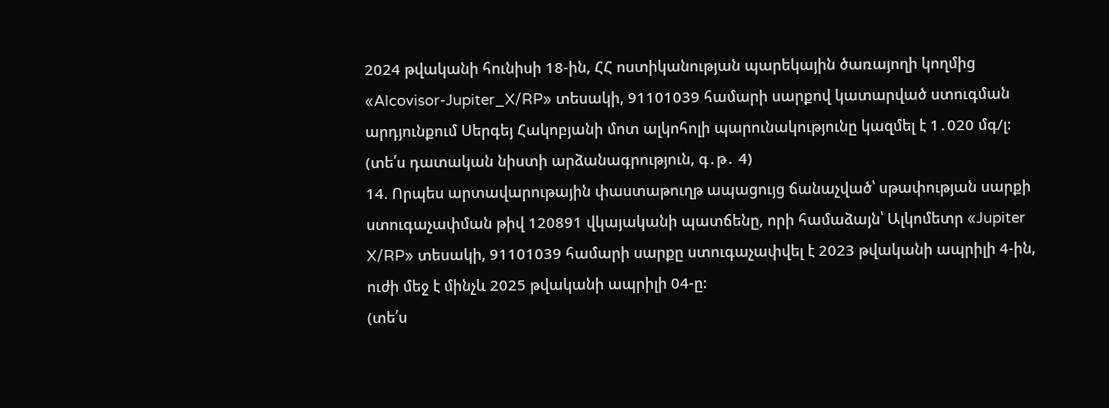2024 թվականի հունիսի 18-ին, ՀՀ ոստիկանության պարեկային ծառայողի կողմից «Alcovisor-Jupiter_X/RP» տեսակի, 91101039 համարի սարքով կատարված ստուգման արդյունքում Սերգեյ Հակոբյանի մոտ ալկոհոլի պարունակությունը կազմել է 1․020 մգ/լ:
(տե՛ս դատական նիստի արձանագրություն, գ․թ․ 4)
14. Որպես արտավարութային փաստաթուղթ ապացույց ճանաչված՝ սթափության սարքի ստուգաչափման թիվ 120891 վկայականի պատճենը, որի համաձայն՝ Ալկոմետր «Jupiter X/RP» տեսակի, 91101039 համարի սարքը ստուգաչափվել է 2023 թվականի ապրիլի 4-ին, ուժի մեջ է մինչև 2025 թվականի ապրիլի 04-ը:
(տե՛ս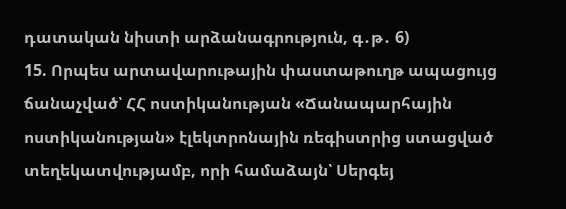դատական նիստի արձանագրություն, գ․թ․ 6)
15. Որպես արտավարութային փաստաթուղթ ապացույց ճանաչված՝ ՀՀ ոստիկանության «Ճանապարհային ոստիկանության» էլեկտրոնային ռեգիստրից ստացված տեղեկատվությամբ, որի համաձայն՝ Սերգեյ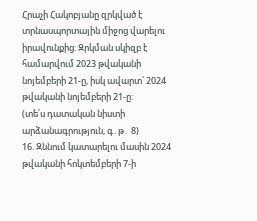Հրաչի Հակոբյանը զրկված է տրնասպորտային միջոց վարելու իրավունքից: Զրկման սկիզբ է համարվում 2023 թվականի նոյեմբերի 21-ը, իսկ ավարտ՝ 2024 թվականի նոյեմբերի 21-ը:
(տե՛ս դատական նիստի արձանագրություն, գ․թ․ 8)
16. Զննում կատարելու մասին 2024 թվականի հոկտեմբերի 7-ի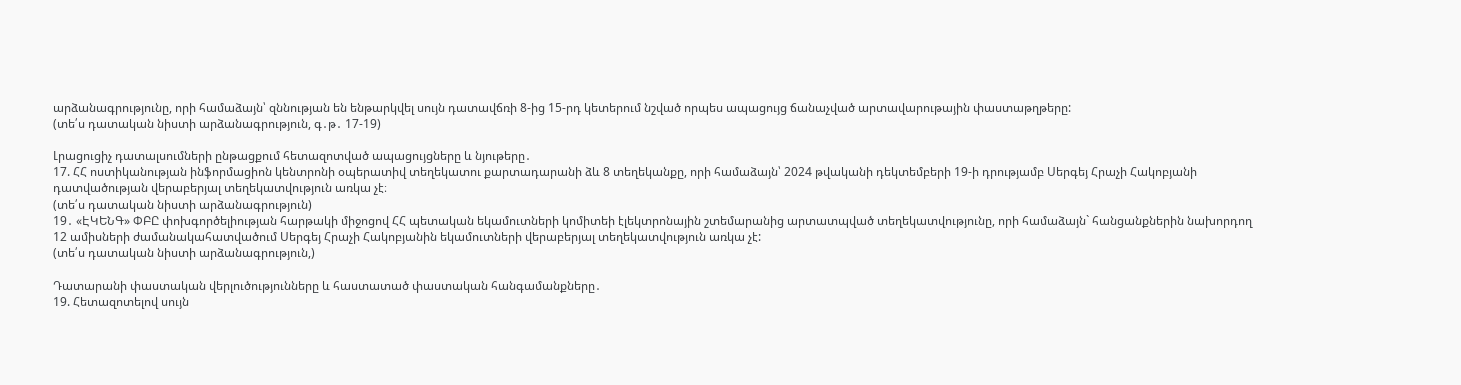արձանագրությունը, որի համաձայն՝ զննության են ենթարկվել սույն դատավճռի 8-ից 15-րդ կետերում նշված որպես ապացույց ճանաչված արտավարութային փաստաթղթերը:
(տե՛ս դատական նիստի արձանագրություն, գ․թ․ 17-19)

Լրացուցիչ դատալսումների ընթացքում հետազոտված ապացույցները և նյութերը․
17. ՀՀ ոստիկանության ինֆորմացիոն կենտրոնի օպերատիվ տեղեկատու քարտադարանի ձև 8 տեղեկանքը, որի համաձայն՝ 2024 թվականի դեկտեմբերի 19-ի դրությամբ Սերգեյ Հրաչի Հակոբյանի դատվածության վերաբերյալ տեղեկատվություն առկա չէ։
(տե՛ս դատական նիստի արձանագրություն)
19․ «ԷԿԵՆԳ» ՓԲԸ փոխգործելիության հարթակի միջոցով ՀՀ պետական եկամուտների կոմիտեի էլեկտրոնային շտեմարանից արտատպված տեղեկատվությունը, որի համաձայն` հանցանքներին նախորդող 12 ամիսների ժամանակահատվածում Սերգեյ Հրաչի Հակոբյանին եկամուտների վերաբերյալ տեղեկատվություն առկա չէ:
(տե՛ս դատական նիստի արձանագրություն,)

Դատարանի փաստական վերլուծությունները և հաստատած փաստական հանգամանքները․
19. Հետազոտելով սույն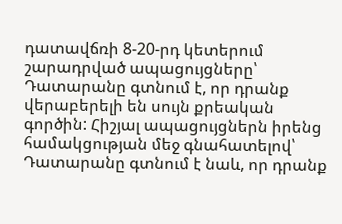դատավճռի 8-20-րդ կետերում շարադրված ապացույցները՝ Դատարանը գտնում է, որ դրանք վերաբերելի են սույն քրեական գործին: Հիշյալ ապացույցներն իրենց համակցության մեջ գնահատելով՝ Դատարանը գտնում է նաև, որ դրանք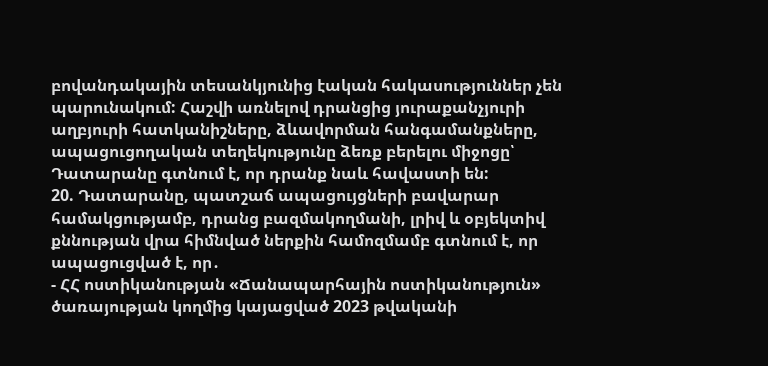բովանդակային տեսանկյունից էական հակասություններ չեն պարունակում: Հաշվի առնելով դրանցից յուրաքանչյուրի աղբյուրի հատկանիշները, ձևավորման հանգամանքները, ապացուցողական տեղեկությունը ձեռք բերելու միջոցը՝ Դատարանը գտնում է, որ դրանք նաև հավաստի են:
20. Դատարանը, պատշաճ ապացույցների բավարար համակցությամբ, դրանց բազմակողմանի, լրիվ և օբյեկտիվ քննության վրա հիմնված ներքին համոզմամբ գտնում է, որ ապացուցված է, որ․
- ՀՀ ոստիկանության «Ճանապարհային ոստիկանություն» ծառայության կողմից կայացված 2023 թվականի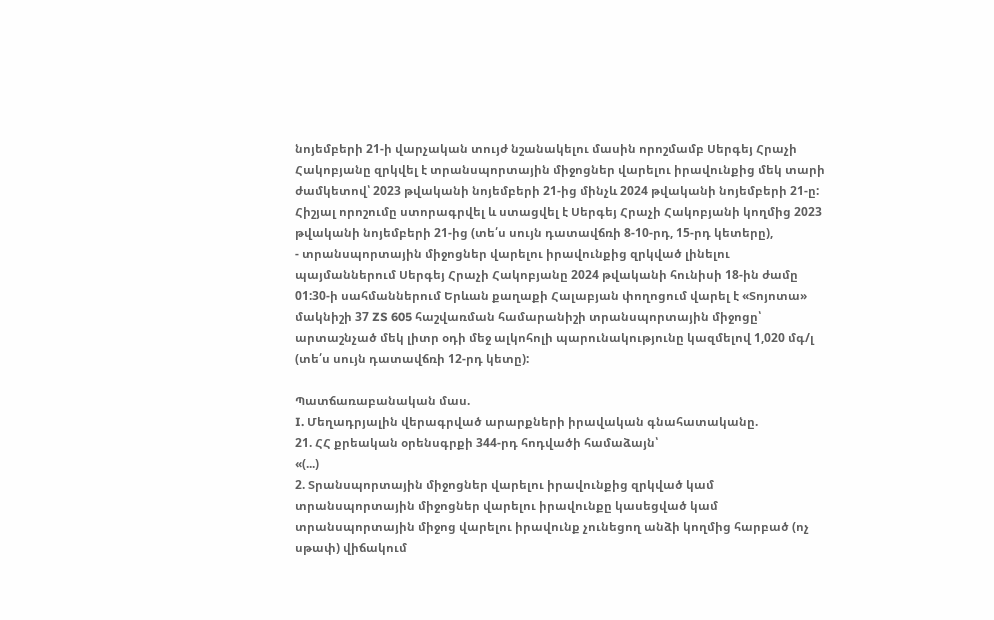նոյեմբերի 21-ի վարչական տույժ նշանակելու մասին որոշմամբ Սերգեյ Հրաչի Հակոբյանը զրկվել է տրանսպորտային միջոցներ վարելու իրավունքից մեկ տարի ժամկետով՝ 2023 թվականի նոյեմբերի 21-ից մինչև 2024 թվականի նոյեմբերի 21-ը: Հիշյալ որոշումը ստորագրվել և ստացվել է Սերգեյ Հրաչի Հակոբյանի կողմից 2023 թվականի նոյեմբերի 21-ից (տե՛ս սույն դատավճռի 8-10-րդ, 15-րդ կետերը),
- տրանսպորտային միջոցներ վարելու իրավունքից զրկված լինելու պայմաններում Սերգեյ Հրաչի Հակոբյանը 2024 թվականի հունիսի 18-ին ժամը 01:30-ի սահմաններում Երևան քաղաքի Հալաբյան փողոցում վարել է «Տոյոտա» մակնիշի 37 ZS 605 հաշվառման համարանիշի տրանսպորտային միջոցը՝ արտաշնչած մեկ լիտր օդի մեջ ալկոհոլի պարունակությունը կազմելով 1,020 մգ/լ (տե՛ս սույն դատավճռի 12-րդ կետը):

Պատճառաբանական մաս.
I. Մեղադրյալին վերագրված արարքների իրավական գնահատականը.
21. ՀՀ քրեական օրենսգրքի 344-րդ հոդվածի համաձայն՝
«(...)
2. Տրանսպորտային միջոցներ վարելու իրավունքից զրկված կամ տրանսպորտային միջոցներ վարելու իրավունքը կասեցված կամ տրանսպորտային միջոց վարելու իրավունք չունեցող անձի կողմից հարբած (ոչ սթափ) վիճակում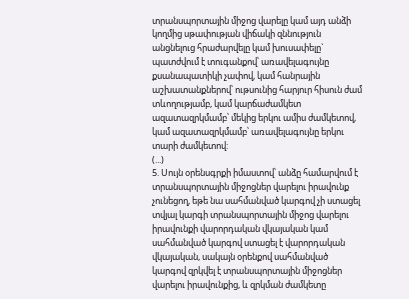տրանսպորտային միջոց վարելը կամ այդ անձի կողմից սթափության վիճակի զննություն անցնելուց հրաժարվելը կամ խուսափելը`
պատժվում է տուգանքով՝ առավելագույնը քսանապատիկի չափով, կամ հանրային աշխատանքներով՝ ութսունից հարյուր հիսուն ժամ տևողությամբ, կամ կարճաժամկետ ազատազրկմամբ՝ մեկից երկու ամիս ժամկետով, կամ ազատազրկմամբ՝ առավելագույնը երկու տարի ժամկետով:
(...)
5. Սույն օրենսգրքի իմաստով՝ անձը համարվում է տրանսպորտային միջոցներ վարելու իրավունք չունեցող, եթե նա սահմանված կարգով չի ստացել տվյալ կարգի տրանսպորտային միջոց վարելու իրավունքի վարորդական վկայական կամ սահմանված կարգով ստացել է վարորդական վկայական, սակայն օրենքով սահմանված կարգով զրկվել է տրանսպորտային միջոցներ վարելու իրավունքից, և զրկման ժամկետը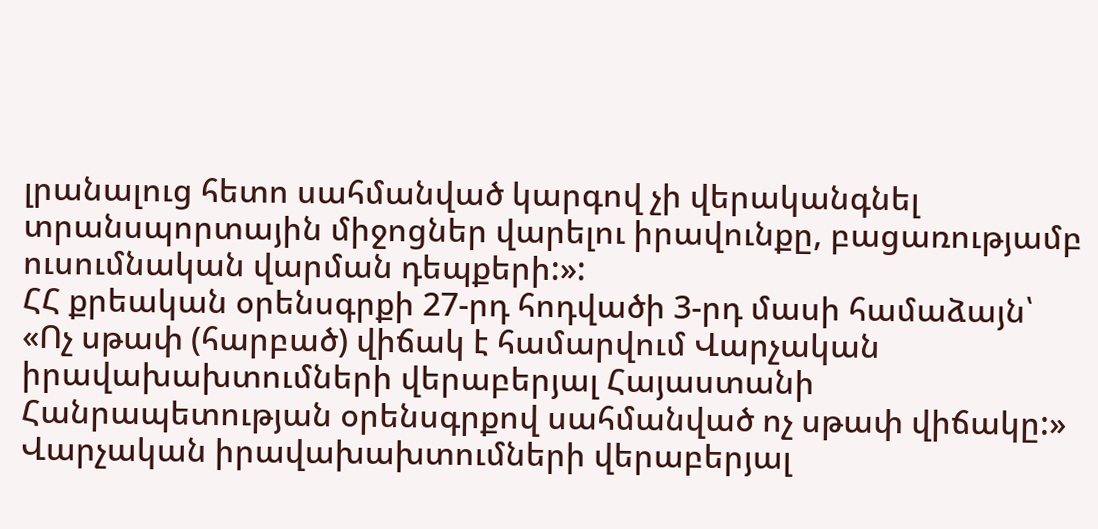լրանալուց հետո սահմանված կարգով չի վերականգնել տրանսպորտային միջոցներ վարելու իրավունքը, բացառությամբ ուսումնական վարման դեպքերի:»:
ՀՀ քրեական օրենսգրքի 27-րդ հոդվածի 3-րդ մասի համաձայն՝
«Ոչ սթափ (հարբած) վիճակ է համարվում Վարչական իրավախախտումների վերաբերյալ Հայաստանի Հանրապետության օրենսգրքով սահմանված ոչ սթափ վիճակը:»
Վարչական իրավախախտումների վերաբերյալ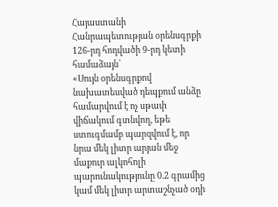Հայաստանի Հանրապետության օրենսգրքի 126-րդ հոդվածի 9-րդ կետի համաձայն՝
«Սույն օրենսգրքով նախատեսված դեպքում անձը համարվում է ոչ սթափ վիճակում գտնվող, եթե ստուգմամբ պարզվում է, որ նրա մեկ լիտր արյան մեջ մաքուր ալկոհոլի պարունակությունը 0.2 գրամից կամ մեկ լիտր արտաշնչած օդի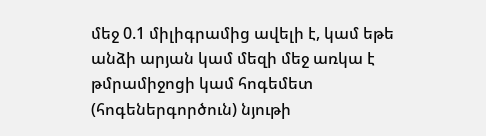մեջ 0.1 միլիգրամից ավելի է, կամ եթե անձի արյան կամ մեզի մեջ առկա է թմրամիջոցի կամ հոգեմետ (հոգեներգործուն) նյութի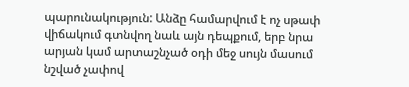պարունակություն: Անձը համարվում է ոչ սթափ վիճակում գտնվող նաև այն դեպքում, երբ նրա արյան կամ արտաշնչած օդի մեջ սույն մասում նշված չափով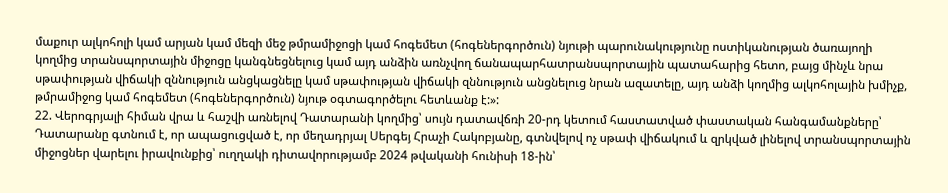մաքուր ալկոհոլի կամ արյան կամ մեզի մեջ թմրամիջոցի կամ հոգեմետ (հոգեներգործուն) նյութի պարունակությունը ոստիկանության ծառայողի կողմից տրանսպորտային միջոցը կանգնեցնելուց կամ այդ անձին առնչվող ճանապարհատրանսպորտային պատահարից հետո, բայց մինչև նրա սթափության վիճակի զննություն անցկացնելը կամ սթափության վիճակի զննություն անցնելուց նրան ազատելը, այդ անձի կողմից ալկոհոլային խմիչք, թմրամիջոց կամ հոգեմետ (հոգեներգործուն) նյութ օգտագործելու հետևանք է:»:
22. Վերոգրյալի հիման վրա և հաշվի առնելով Դատարանի կողմից՝ սույն դատավճռի 20-րդ կետում հաստատված փաստական հանգամանքները՝ Դատարանը գտնում է, որ ապացուցված է, որ մեղադրյալ Սերգեյ Հրաչի Հակոբյանը, գտնվելով ոչ սթափ վիճակում և զրկված լինելով տրանսպորտային միջոցներ վարելու իրավունքից՝ ուղղակի դիտավորությամբ 2024 թվականի հունիսի 18-ին՝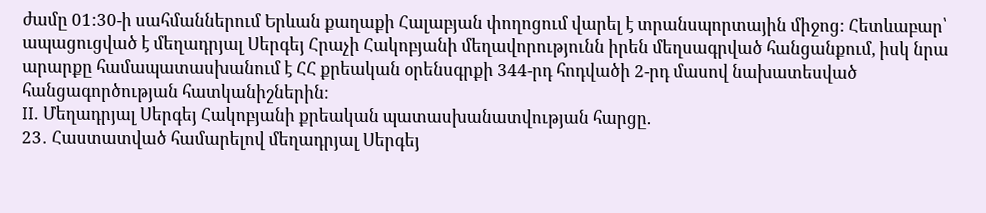ժամը 01:30-ի սահմաններում Երևան քաղաքի Հալաբյան փողոցում վարել է տրանսպորտային միջոց: Հետևաբար՝ ապացուցված է մեղադրյալ Սերգեյ Հրաչի Հակոբյանի մեղավորությունն իրեն մեղսագրված հանցանքում, իսկ նրա արարքը համապատասխանում է ՀՀ քրեական օրենսգրքի 344-րդ հոդվածի 2-րդ մասով նախատեսված հանցագործության հատկանիշներին։
II. Մեղադրյալ Սերգեյ Հակոբյանի քրեական պատասխանատվության հարցը.
23․ Հաստատված համարելով մեղադրյալ Սերգեյ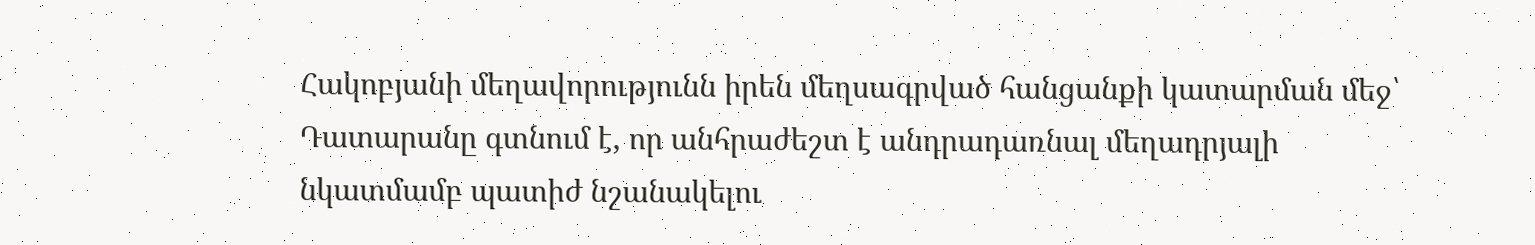Հակոբյանի մեղավորությունն իրեն մեղսագրված հանցանքի կատարման մեջ՝ Դատարանը գտնում է, որ անհրաժեշտ է անդրադառնալ մեղադրյալի նկատմամբ պատիժ նշանակելու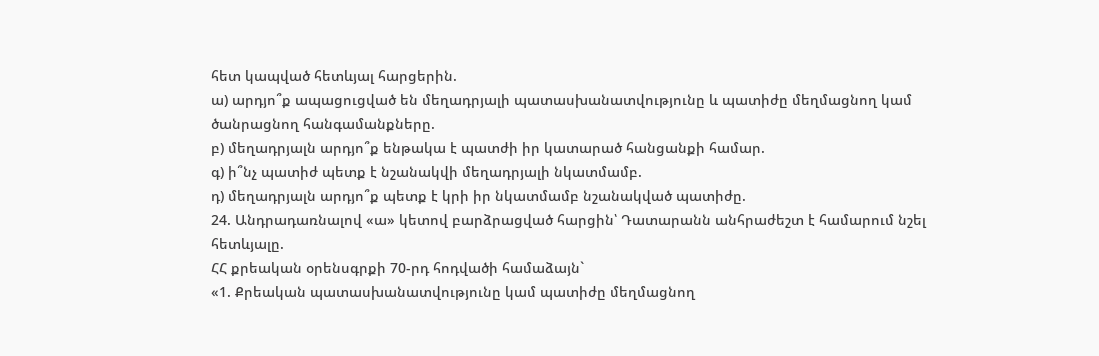հետ կապված հետևյալ հարցերին.
ա) արդյո՞ք ապացուցված են մեղադրյալի պատասխանատվությունը և պատիժը մեղմացնող կամ ծանրացնող հանգամանքները.
բ) մեղադրյալն արդյո՞ք ենթակա է պատժի իր կատարած հանցանքի համար.
գ) ի՞նչ պատիժ պետք է նշանակվի մեղադրյալի նկատմամբ.
դ) մեղադրյալն արդյո՞ք պետք է կրի իր նկատմամբ նշանակված պատիժը.
24. Անդրադառնալով «ա» կետով բարձրացված հարցին՝ Դատարանն անհրաժեշտ է համարում նշել հետևյալը.
ՀՀ քրեական օրենսգրքի 70-րդ հոդվածի համաձայն`
«1. Քրեական պատասխանատվությունը կամ պատիժը մեղմացնող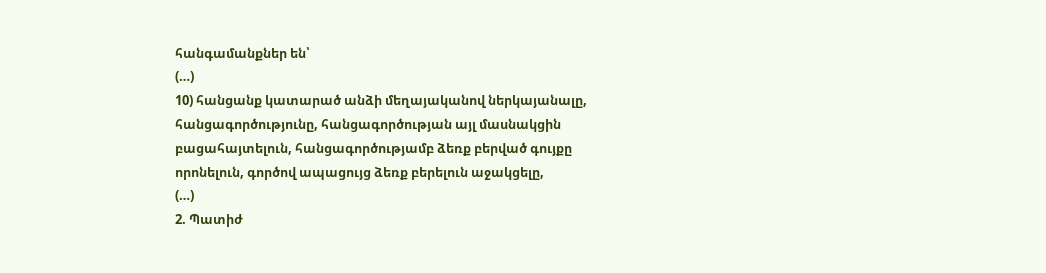հանգամանքներ են՝
(…)
10) հանցանք կատարած անձի մեղայականով ներկայանալը, հանցագործությունը, հանցագործության այլ մասնակցին բացահայտելուն, հանցագործությամբ ձեռք բերված գույքը որոնելուն, գործով ապացույց ձեռք բերելուն աջակցելը,
(…)
2. Պատիժ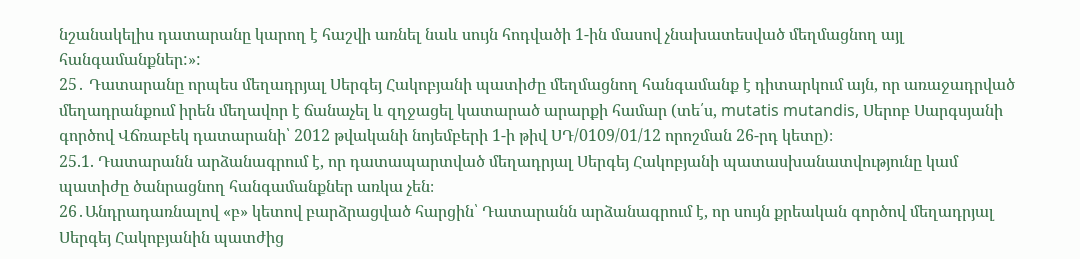նշանակելիս դատարանը կարող է հաշվի առնել նաև սույն հոդվածի 1-ին մասով չնախատեսված մեղմացնող այլ հանգամանքներ:»:
25․ Դատարանը որպես մեղադրյալ Սերգեյ Հակոբյանի պատիժը մեղմացնող հանգամանք է դիտարկում այն, որ առաջադրված մեղադրանքում իրեն մեղավոր է ճանաչել և զղջացել կատարած արարքի համար (տե՛ս, mutatis mutandis, Սերոբ Սարգսյանի գործով Վճռաբեկ դատարանի՝ 2012 թվականի նոյեմբերի 1-ի թիվ ՍԴ/0109/01/12 որոշման 26-րդ կետը)։
25.1. Դատարանն արձանագրում է, որ դատապարտված մեղադրյալ Սերգեյ Հակոբյանի պատասխանատվությունը կամ պատիժը ծանրացնող հանգամանքներ առկա չեն։
26․Անդրադառնալով «բ» կետով բարձրացված հարցին՝ Դատարանն արձանագրում է, որ սույն քրեական գործով մեղադրյալ Սերգեյ Հակոբյանին պատժից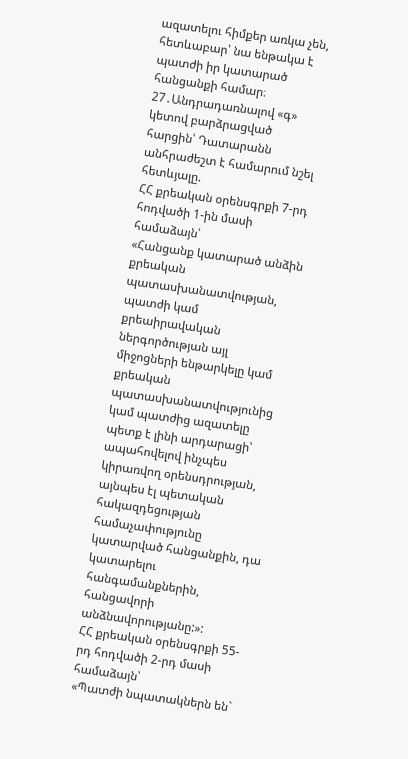ազատելու հիմքեր առկա չեն, հետևաբար՝ նա ենթակա է պատժի իր կատարած հանցանքի համար։
27․Անդրադառնալով «գ» կետով բարձրացված հարցին՝ Դատարանն անհրաժեշտ է համարում նշել հետևյալը.
ՀՀ քրեական օրենսգրքի 7-րդ հոդվածի 1-ին մասի համաձայն՝
«Հանցանք կատարած անձին քրեական պատասխանատվության, պատժի կամ քրեաիրավական ներգործության այլ միջոցների ենթարկելը կամ քրեական պատասխանատվությունից կամ պատժից ազատելը պետք է լինի արդարացի՝ ապահովելով ինչպես կիրառվող օրենսդրության, այնպես էլ պետական հակազդեցության համաչափությունը կատարված հանցանքին, դա կատարելու հանգամանքներին, հանցավորի անձնավորությանը:»:
ՀՀ քրեական օրենսգրքի 55-րդ հոդվածի 2-րդ մասի համաձայն՝
«Պատժի նպատակներն են`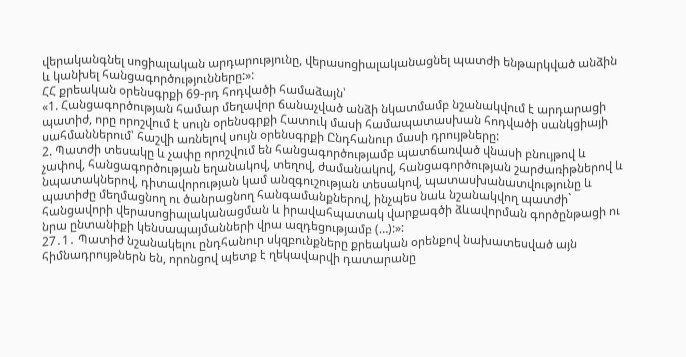վերականգնել սոցիալական արդարությունը, վերասոցիալականացնել պատժի ենթարկված անձին և կանխել հանցագործությունները:»:
ՀՀ քրեական օրենսգրքի 69-րդ հոդվածի համաձայն՝
«1. Հանցագործության համար մեղավոր ճանաչված անձի նկատմամբ նշանակվում է արդարացի պատիժ, որը որոշվում է սույն օրենսգրքի Հատուկ մասի համապատասխան հոդվածի սանկցիայի սահմաններում՝ հաշվի առնելով սույն օրենսգրքի Ընդհանուր մասի դրույթները:
2. Պատժի տեսակը և չափը որոշվում են հանցագործությամբ պատճառված վնասի բնույթով և չափով, հանցագործության եղանակով, տեղով, ժամանակով, հանցագործության շարժառիթներով և նպատակներով, դիտավորության կամ անզգուշության տեսակով, պատասխանատվությունը և պատիժը մեղմացնող ու ծանրացնող հանգամանքներով, ինչպես նաև նշանակվող պատժի` հանցավորի վերասոցիալականացման և իրավահպատակ վարքագծի ձևավորման գործընթացի ու նրա ընտանիքի կենսապայմանների վրա ազդեցությամբ (…):»:
27․1․ Պատիժ նշանակելու ընդհանուր սկզբունքները քրեական օրենքով նախատեսված այն հիմնադրույթներն են, որոնցով պետք է ղեկավարվի դատարանը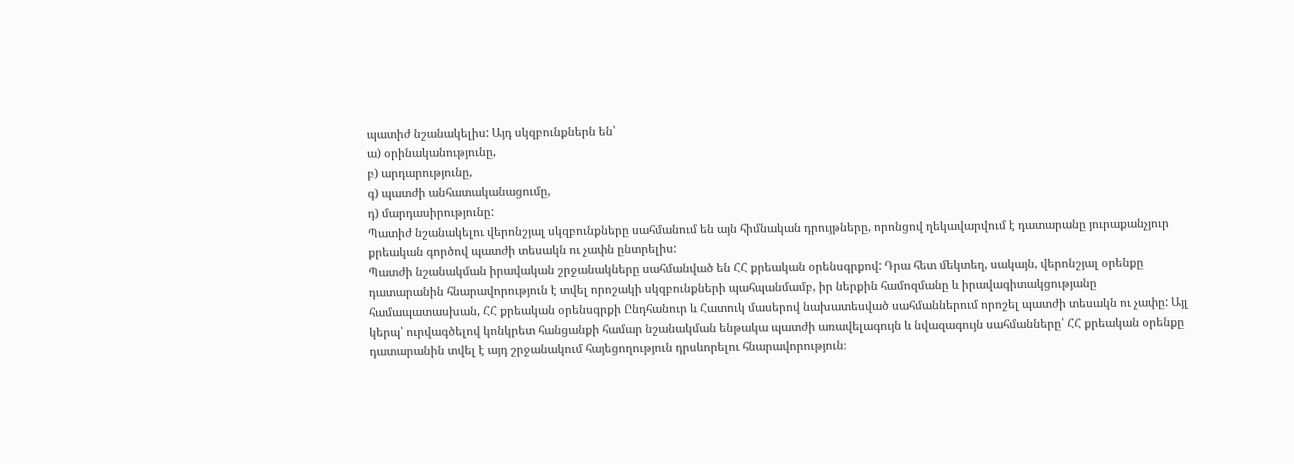պատիժ նշանակելիս: Այդ սկզբունքներն են՝
ա) օրինականությունը,
բ) արդարությունը,
գ) պատժի անհատականացումը,
դ) մարդասիրությունը:
Պատիժ նշանակելու վերոնշյալ սկզբունքները սահմանում են այն հիմնական դրույթները, որոնցով ղեկավարվում է դատարանը յուրաքանչյուր քրեական գործով պատժի տեսակն ու չափն ընտրելիս:
Պատժի նշանակման իրավական շրջանակները սահմանված են ՀՀ քրեական օրենսգրքով: Դրա հետ մեկտեղ, սակայն, վերոնշյալ օրենքը դատարանին հնարավորություն է տվել որոշակի սկզբունքների պահպանմամբ, իր ներքին համոզմանը և իրավագիտակցությանը համապատասխան, ՀՀ քրեական օրենսգրքի Ընդհանուր և Հատուկ մասերով նախատեսված սահմաններում որոշել պատժի տեսակն ու չափը: Այլ կերպ՝ ուրվագծելով կոնկրետ հանցանքի համար նշանակման ենթակա պատժի առավելագույն և նվազագույն սահմանները՝ ՀՀ քրեական օրենքը դատարանին տվել է այդ շրջանակում հայեցողություն դրսևորելու հնարավորություն։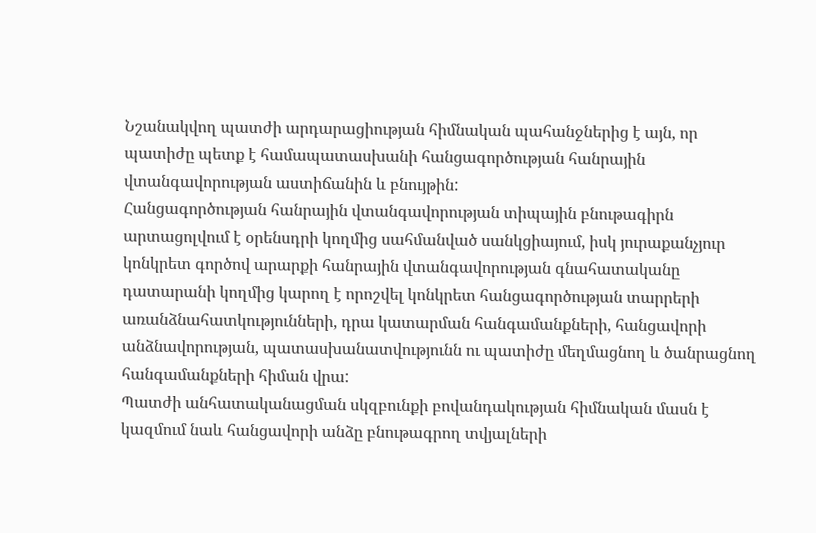Նշանակվող պատժի արդարացիության հիմնական պահանջներից է այն, որ պատիժը պետք է համապատասխանի հանցագործության հանրային վտանգավորության աստիճանին և բնույթին:
Հանցագործության հանրային վտանգավորության տիպային բնութագիրն արտացոլվում է օրենսդրի կողմից սահմանված սանկցիայում, իսկ յուրաքանչյուր կոնկրետ գործով արարքի հանրային վտանգավորության գնահատականը դատարանի կողմից կարող է որոշվել կոնկրետ հանցագործության տարրերի առանձնահատկությունների, դրա կատարման հանգամանքների, հանցավորի անձնավորության, պատասխանատվությունն ու պատիժը մեղմացնող և ծանրացնող հանգամանքների հիման վրա:
Պատժի անհատականացման սկզբունքի բովանդակության հիմնական մասն է կազմում նաև հանցավորի անձը բնութագրող տվյալների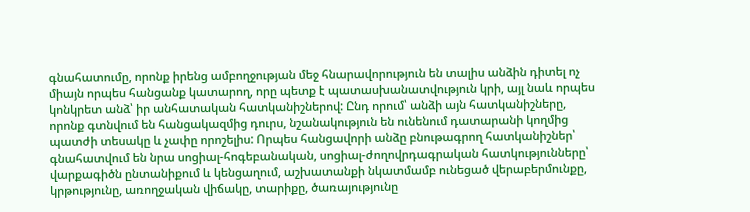գնահատումը, որոնք իրենց ամբողջության մեջ հնարավորություն են տալիս անձին դիտել ոչ միայն որպես հանցանք կատարող, որը պետք է պատասխանատվություն կրի, այլ նաև որպես կոնկրետ անձ՝ իր անհատական հատկանիշներով: Ընդ որում՝ անձի այն հատկանիշները, որոնք գտնվում են հանցակազմից դուրս, նշանակություն են ունենում դատարանի կողմից պատժի տեսակը և չափը որոշելիս: Որպես հանցավորի անձը բնութագրող հատկանիշներ՝ գնահատվում են նրա սոցիալ-հոգեբանական, սոցիալ-ժողովրդագրական հատկությունները՝ վարքագիծն ընտանիքում և կենցաղում, աշխատանքի նկատմամբ ունեցած վերաբերմունքը, կրթությունը, առողջական վիճակը, տարիքը, ծառայությունը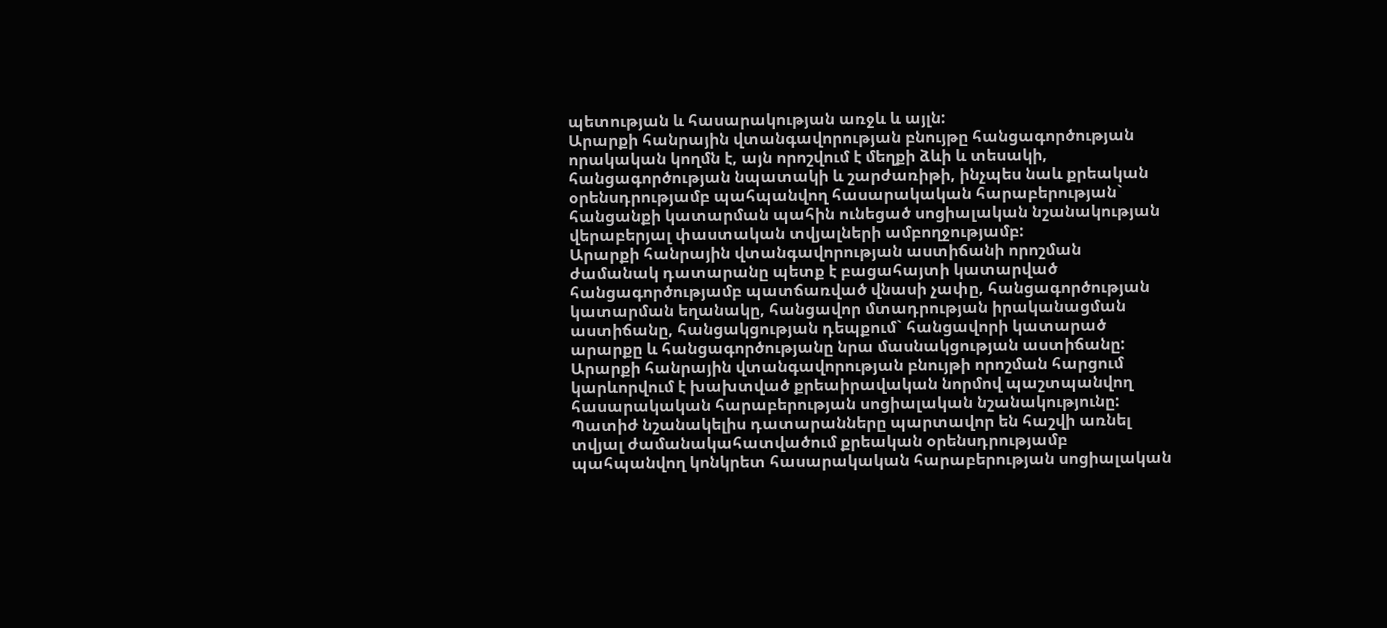պետության և հասարակության առջև և այլն:
Արարքի հանրային վտանգավորության բնույթը հանցագործության որակական կողմն է, այն որոշվում է մեղքի ձևի և տեսակի, հանցագործության նպատակի և շարժառիթի, ինչպես նաև քրեական օրենսդրությամբ պահպանվող հասարակական հարաբերության` հանցանքի կատարման պահին ունեցած սոցիալական նշանակության վերաբերյալ փաստական տվյալների ամբողջությամբ:
Արարքի հանրային վտանգավորության աստիճանի որոշման ժամանակ դատարանը պետք է բացահայտի կատարված հանցագործությամբ պատճառված վնասի չափը, հանցագործության կատարման եղանակը, հանցավոր մտադրության իրականացման աստիճանը, հանցակցության դեպքում` հանցավորի կատարած արարքը և հանցագործությանը նրա մասնակցության աստիճանը:
Արարքի հանրային վտանգավորության բնույթի որոշման հարցում կարևորվում է խախտված քրեաիրավական նորմով պաշտպանվող հասարակական հարաբերության սոցիալական նշանակությունը: Պատիժ նշանակելիս դատարանները պարտավոր են հաշվի առնել տվյալ ժամանակահատվածում քրեական օրենսդրությամբ պահպանվող կոնկրետ հասարակական հարաբերության սոցիալական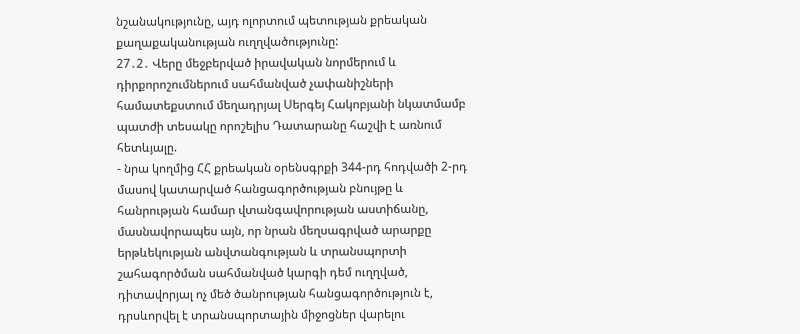նշանակությունը, այդ ոլորտում պետության քրեական քաղաքականության ուղղվածությունը:
27․2․ Վերը մեջբերված իրավական նորմերում և դիրքորոշումներում սահմանված չափանիշների համատեքստում մեղադրյալ Սերգեյ Հակոբյանի նկատմամբ պատժի տեսակը որոշելիս Դատարանը հաշվի է առնում հետևյալը.
- նրա կողմից ՀՀ քրեական օրենսգրքի 344-րդ հոդվածի 2-րդ մասով կատարված հանցագործության բնույթը և հանրության համար վտանգավորության աստիճանը, մասնավորապես այն, որ նրան մեղսագրված արարքը երթևեկության անվտանգության և տրանսպորտի շահագործման սահմանված կարգի դեմ ուղղված, դիտավորյալ ոչ մեծ ծանրության հանցագործություն է, դրսևորվել է տրանսպորտային միջոցներ վարելու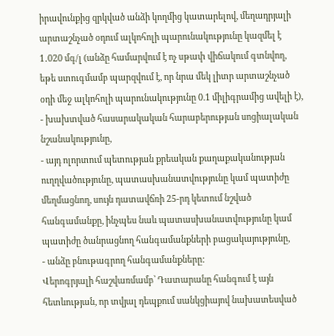իրավունքից զրկված անձի կողմից կատարելով, մեղադրյալի արտաշնչած օդում ալկոհոլի պարունակությունը կազմել է 1․020 մգ/լ (անձը համարվում է ոչ սթափ վիճակում գտնվող, եթե ստուգմամբ պարզվում է, որ նրա մեկ լիտր արտաշնչած օդի մեջ ալկոհոլի պարունակությունը 0.1 միլիգրամից ավելի է),
- խախտված հասարակական հարաբերության սոցիալական նշանակությունը,
- այդ ոլորտում պետության քրեական քաղաքականության ուղղվածությունը, պատասխանատվությունը կամ պատիժը մեղմացնող, սույն դատավճռի 25-րդ կետում նշված հանգամանքը, ինչպես նաև պատասխանատվությունը կամ պատիժը ծանրացնող հանգամանքների բացակայությունը,
- անձը բնութագրող հանգամանքները:
Վերոգրյալի հաշվառմամբ՝ Դատարանը հանգում է այն հետևության, որ տվյալ դեպքում սանկցիայով նախատեսված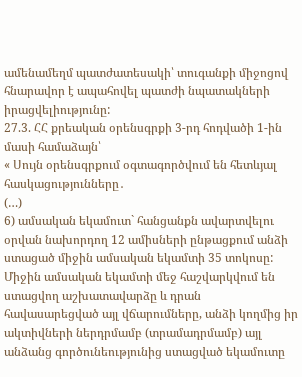ամենամեղմ պատժատեսակի՝ տուգանքի միջոցով հնարավոր է ապահովել պատժի նպատակների իրացվելիությունը:
27.3. ՀՀ քրեական օրենսգրքի 3-րդ հոդվածի 1-ին մասի համաձայն՝
« Սույն օրենսգրքում օգտագործվում են հետևյալ հասկացությունները․
(…)
6) ամսական եկամուտ` հանցանքն ավարտվելու օրվան նախորդող 12 ամիսների ընթացքում անձի ստացած միջին ամսական եկամտի 35 տոկոսը: Միջին ամսական եկամտի մեջ հաշվարկվում են ստացվող աշխատավարձը և դրան հավասարեցված այլ վճարումները, անձի կողմից իր ակտիվների ներդրմամբ (տրամադրմամբ) այլ անձանց գործունեությունից ստացված եկամուտը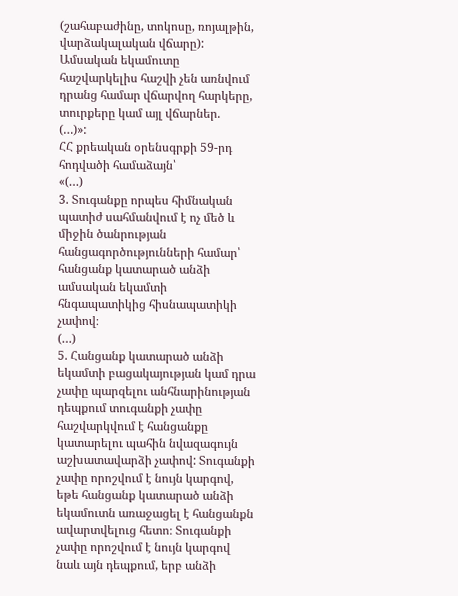(շահաբաժինը, տոկոսը, ռոյալթին, վարձակալական վճարը): Ամսական եկամուտը հաշվարկելիս հաշվի չեն առնվում դրանց համար վճարվող հարկերը, տուրքերը կամ այլ վճարներ.
(…)»:
ՀՀ քրեական օրենսգրքի 59-րդ հոդվածի համաձայն՝
«(…)
3. Տուգանքը որպես հիմնական պատիժ սահմանվում է ոչ մեծ և միջին ծանրության հանցագործությունների համար՝ հանցանք կատարած անձի ամսական եկամտի հնգապատիկից հիսնապատիկի չափով։
(…)
5. Հանցանք կատարած անձի եկամտի բացակայության կամ դրա չափը պարզելու անհնարինության դեպքում տուգանքի չափը հաշվարկվում է հանցանքը կատարելու պահին նվազագույն աշխատավարձի չափով: Տուգանքի չափը որոշվում է նույն կարգով, եթե հանցանք կատարած անձի եկամուտն առաջացել է հանցանքն ավարտվելուց հետո։ Տուգանքի չափը որոշվում է նույն կարգով նաև այն դեպքում, երբ անձի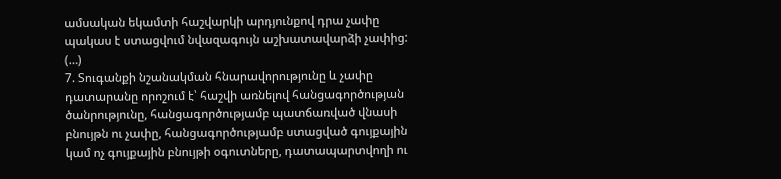ամսական եկամտի հաշվարկի արդյունքով դրա չափը պակաս է ստացվում նվազագույն աշխատավարձի չափից:
(…)
7. Տուգանքի նշանակման հնարավորությունը և չափը դատարանը որոշում է՝ հաշվի առնելով հանցագործության ծանրությունը, հանցագործությամբ պատճառված վնասի բնույթն ու չափը, հանցագործությամբ ստացված գույքային կամ ոչ գույքային բնույթի օգուտները, դատապարտվողի ու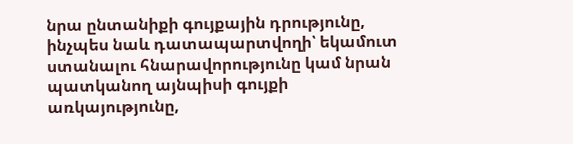նրա ընտանիքի գույքային դրությունը, ինչպես նաև դատապարտվողի՝ եկամուտ ստանալու հնարավորությունը կամ նրան պատկանող այնպիսի գույքի առկայությունը,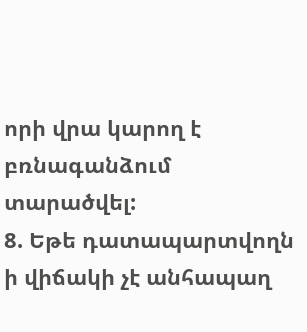որի վրա կարող է բռնագանձում տարածվել:
8. Եթե դատապարտվողն ի վիճակի չէ անհապաղ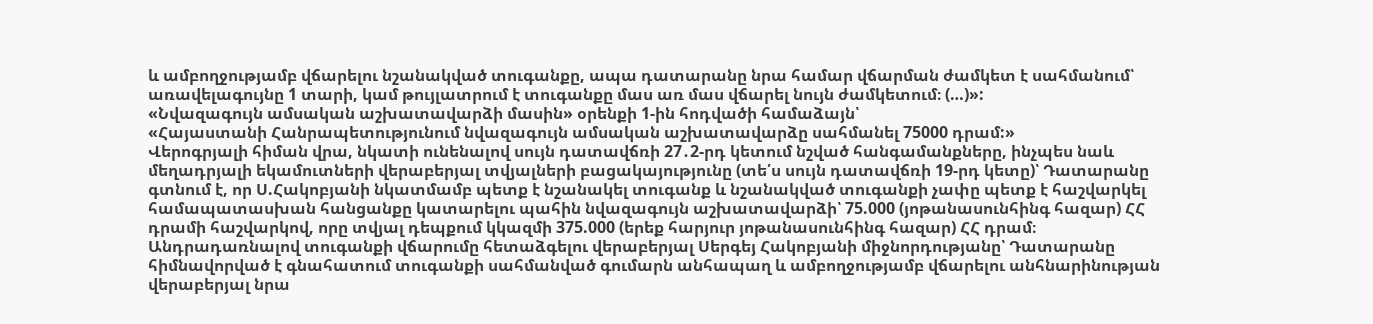և ամբողջությամբ վճարելու նշանակված տուգանքը, ապա դատարանը նրա համար վճարման ժամկետ է սահմանում՝ առավելագույնը 1 տարի, կամ թույլատրում է տուգանքը մաս առ մաս վճարել նույն ժամկետում։ (…)»:
«Նվազագույն ամսական աշխատավարձի մասին» օրենքի 1-ին հոդվածի համաձայն՝
«Հայաստանի Հանրապետությունում նվազագույն ամսական աշխատավարձը սահմանել 75000 դրամ:»
Վերոգրյալի հիման վրա, նկատի ունենալով սույն դատավճռի 27․2-րդ կետում նշված հանգամանքները, ինչպես նաև մեղադրյալի եկամուտների վերաբերյալ տվյալների բացակայությունը (տե՛ս սույն դատավճռի 19-րդ կետը)՝ Դատարանը գտնում է, որ Ս.Հակոբյանի նկատմամբ պետք է նշանակել տուգանք և նշանակված տուգանքի չափը պետք է հաշվարկել համապատասխան հանցանքը կատարելու պահին նվազագույն աշխատավարձի՝ 75.000 (յոթանասունհինգ հազար) ՀՀ դրամի հաշվարկով, որը տվյալ դեպքում կկազմի 375.000 (երեք հարյուր յոթանասունհինգ հազար) ՀՀ դրամ։
Անդրադառնալով տուգանքի վճարումը հետաձգելու վերաբերյալ Սերգեյ Հակոբյանի միջնորդությանը՝ Դատարանը հիմնավորված է գնահատում տուգանքի սահմանված գումարն անհապաղ և ամբողջությամբ վճարելու անհնարինության վերաբերյալ նրա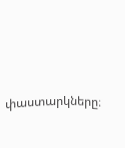փաստարկները։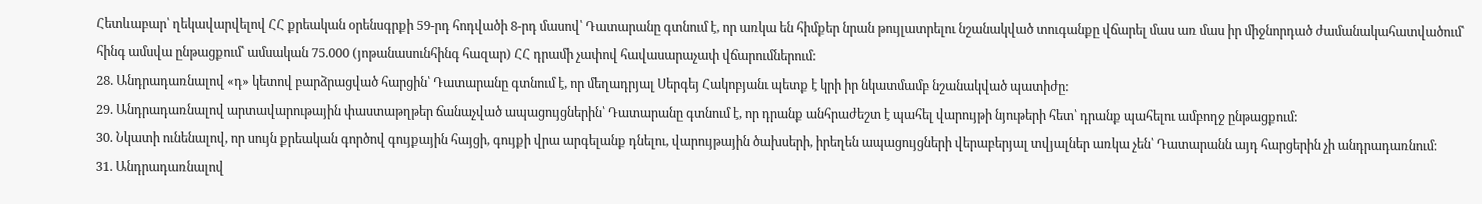Հետևաբար՝ ղեկավարվելով ՀՀ քրեական օրենսգրքի 59-րդ հոդվածի 8-րդ մասով՝ Դատարանը գտնում է, որ առկա են հիմքեր նրան թույլատրելու նշանակված տուգանքը վճարել մաս առ մաս իր միջնորդած ժամանակահատվածում՝ հինգ ամսվա ընթացքում՝ ամսական 75.000 (յոթանասունհինգ հազար) ՀՀ դրամի չափով հավասարաչափ վճարումներում:
28. Անդրադառնալով «դ» կետով բարձրացված հարցին՝ Դատարանը գտնում է, որ մեղադրյալ Սերգեյ Հակոբյանւ պետք է կրի իր նկատմամբ նշանակված պատիժը:
29. Անդրադառնալով արտավարութային փաստաթղթեր ճանաչված ապացույցներին՝ Դատարանը գտնում է, որ դրանք անհրաժեշտ է պահել վարույթի նյութերի հետ՝ դրանք պահելու ամբողջ ընթացքում:
30. Նկատի ունենալով, որ սույն քրեական գործով գույքային հայցի, գույքի վրա արգելանք դնելու, վարույթային ծախսերի, իրեղեն ապացույցների վերաբերյալ տվյալներ առկա չեն՝ Դատարանն այդ հարցերին չի անդրադառնում։
31. Անդրադառնալով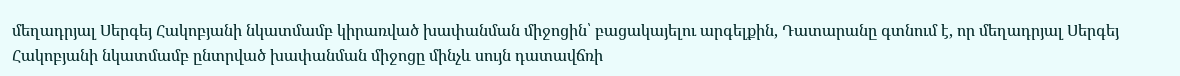մեղադրյալ Սերգեյ Հակոբյանի նկատմամբ կիրառված խափանման միջոցին՝ բացակայելու արգելքին, Դատարանը գտնում է, որ մեղադրյալ Սերգեյ Հակոբյանի նկատմամբ ընտրված խափանման միջոցը մինչև սույն դատավճռի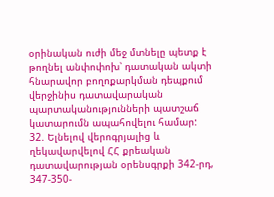օրինական ուժի մեջ մտնելը պետք է թողնել անփոփոխ՝ դատական ակտի հնարավոր բողոքարկման դեպքում վերջինիս դատավարական պարտականությունների պատշաճ կատարումն ապահովելու համար:
32. Ելնելով վերոգրյալից և ղեկավարվելով ՀՀ քրեական դատավարության օրենսգրքի 342-րդ, 347-350-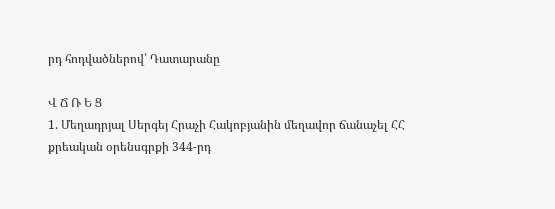րդ հոդվածներով՝ Դատարանը

Վ Ճ Ռ Ե Ց
1. Մեղադրյալ Սերգեյ Հրաչի Հակոբյանին մեղավոր ճանաչել ՀՀ քրեական օրենսգրքի 344-րդ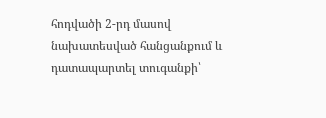հոդվածի 2-րդ մասով նախատեսված հանցանքում և դատապարտել տուգանքի՝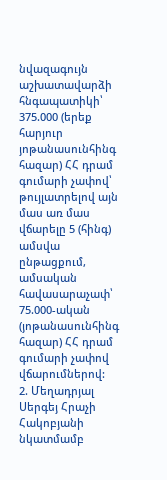նվազագույն աշխատավարձի հնգապատիկի՝ 375.000 (երեք հարյուր յոթանասունհինգ հազար) ՀՀ դրամ գումարի չափով՝ թույլատրելով այն մաս առ մաս վճարելը 5 (հինգ) ամսվա ընթացքում, ամսական հավասարաչափ՝ 75.000-ական (յոթանասունհինգ հազար) ՀՀ դրամ գումարի չափով վճարումներով:
2. Մեղադրյալ Սերգեյ Հրաչի Հակոբյանի նկատմամբ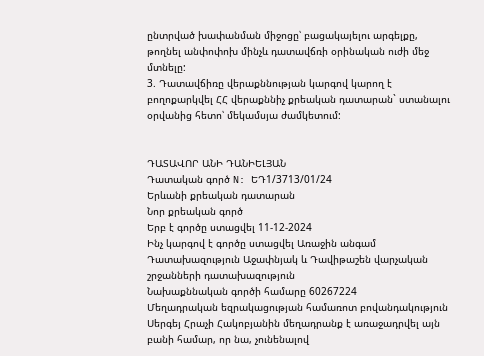ընտրված խափանման միջոցը՝ բացակայելու արգելքը, թողնել անփոփոխ մինչև դատավճռի օրինական ուժի մեջ մտնելը:
3. Դատավճիռը վերաքննության կարգով կարող է բողոքարկվել ՀՀ վերաքննիչ քրեական դատարան` ստանալու օրվանից հետո՝ մեկամսյա ժամկետում:


ԴԱՏԱՎՈՐ ԱՆԻ ԴԱՆԻԵԼՅԱՆ
Դատական գործ N: ԵԴ1/3713/01/24
Երևանի քրեական դատարան
Նոր քրեական գործ
Երբ է գործը ստացվել 11-12-2024
Ինչ կարգով է գործը ստացվել Առաջին անգամ
Դատախազություն Աջափնյակ և Դավիթաշեն վարչական շրջանների դատախազություն
Նախաքննական գործի համարը 60267224
Մեղադրական եզրակացության համառոտ բովանդակություն Սերգեյ Հրաչի Հակոբյանին մեղադրանք է առաջադրվել այն բանի համար, որ նա, չունենալով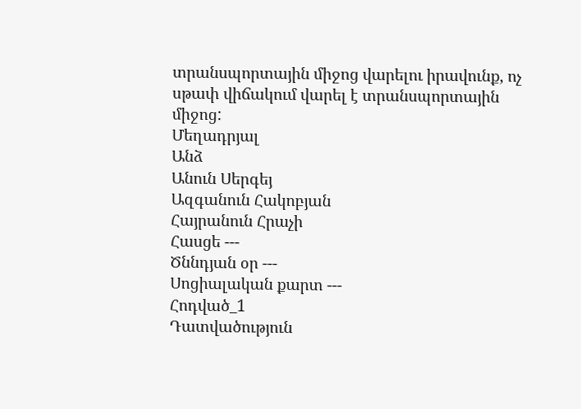տրանսպորտային միջոց վարելու իրավունք, ոչ սթափ վիճակում վարել է տրանսպորտային միջոց:
Մեղադրյալ
Անձ
Անուն Սերգեյ
Ազգանուն Հակոբյան
Հայրանուն Հրաչի
Հասցե ---
Ծննդյան օր ---
Սոցիալական քարտ ---
Հոդված_1
Դատվածություն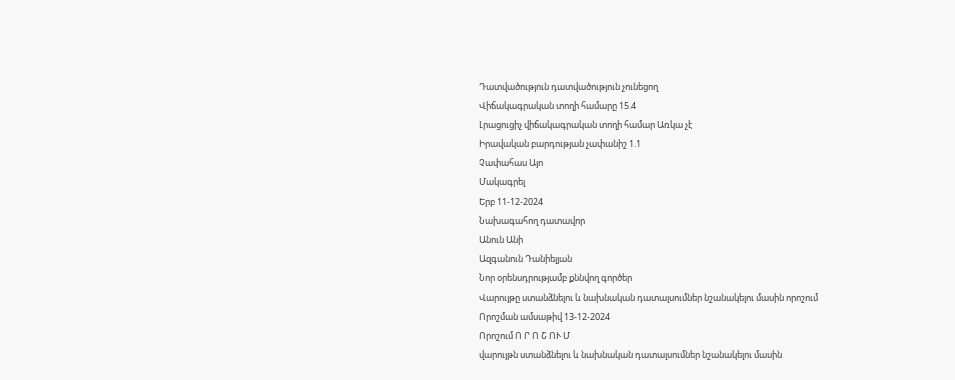Դատվածություն դատվածություն չունեցող
Վիճակագրական տողի համարը 15.4
Լրացուցիչ վիճակագրական տողի համար Առկա չէ
Իրավական բարդության չափանիշ 1.1
Չափահաս Այո
Մակագրել
Երբ 11-12-2024
Նախագահող դատավոր
Անուն Անի
Ազգանուն Դանիելյան
Նոր օրենսդրությամբ քննվող գործեր
Վարույթը ստանձնելու և նախնական դատալսումներ նշանակելու մասին որոշում
Որոշման ամսաթիվ 13-12-2024
Որոշում Ո Ր Ո Շ ՈՒ Մ
վարույթն ստանձնելու և նախնական դատալսումներ նշանակելու մասին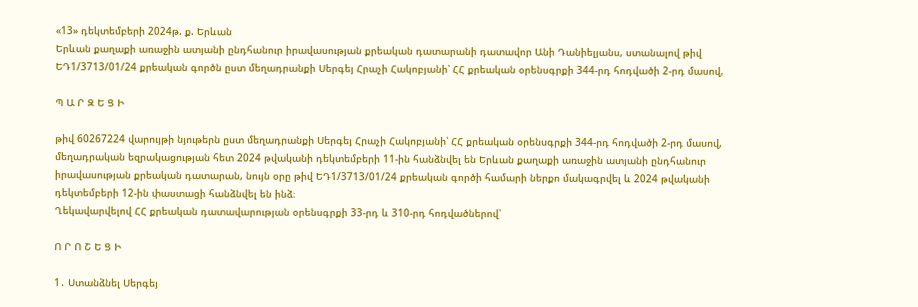«13» դեկտեմբերի 2024թ. ք. Երևան
Երևան քաղաքի առաջին ատյանի ընդհանուր իրավասության քրեական դատարանի դատավոր Անի Դանիելյանս, ստանալով թիվ ԵԴ1/3713/01/24 քրեական գործն ըստ մեղադրանքի Սերգեյ Հրաչի Հակոբյանի՝ ՀՀ քրեական օրենսգրքի 344-րդ հոդվածի 2-րդ մասով,

Պ Ա Ր Զ Ե Ց Ի

թիվ 60267224 վարույթի նյութերն ըստ մեղադրանքի Սերգեյ Հրաչի Հակոբյանի՝ ՀՀ քրեական օրենսգրքի 344-րդ հոդվածի 2-րդ մասով, մեղադրական եզրակացության հետ 2024 թվականի դեկտեմբերի 11-ին հանձնվել են Երևան քաղաքի առաջին ատյանի ընդհանուր իրավասության քրեական դատարան, նույն օրը թիվ ԵԴ1/3713/01/24 քրեական գործի համարի ներքո մակագրվել և 2024 թվականի դեկտեմբերի 12-ին փաստացի հանձնվել են ինձ։
Ղեկավարվելով ՀՀ քրեական դատավարության օրենսգրքի 33-րդ և 310-րդ հոդվածներով՝

Ո Ր Ո Շ Ե Ց Ի

1․ Ստանձնել Սերգեյ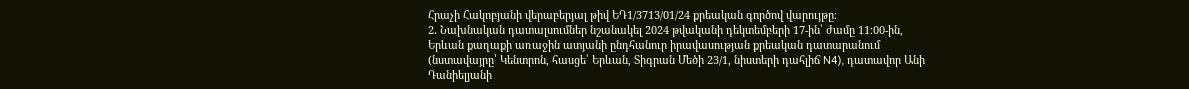Հրաչի Հակոբյանի վերաբերյալ թիվ ԵԴ1/3713/01/24 քրեական գործով վարույթը։
2․ Նախնական դատալսումներ նշանակել 2024 թվականի դեկտեմբերի 17-ին՝ ժամը 11։00-ին, Երևան քաղաքի առաջին ատյանի ընդհանուր իրավասության քրեական դատարանում (նստավայրը՝ Կենտրոն, հասցե՝ Երևան, Տիգրան Մեծի 23/1, նիստերի դահլիճ N4), դատավոր Անի Դանիելյանի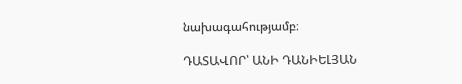նախագահությամբ։

ԴԱՏԱՎՈՐ՝ ԱՆԻ ԴԱՆԻԵԼՅԱՆ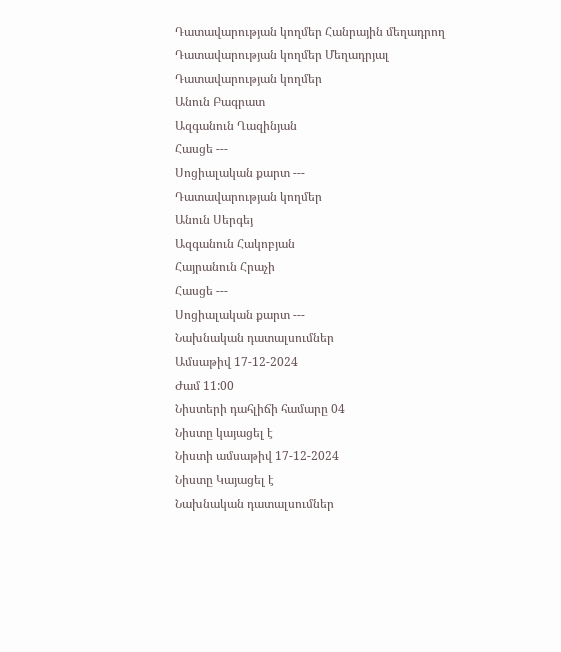Դատավարության կողմեր Հանրային մեղադրող
Դատավարության կողմեր Մեղադրյալ
Դատավարության կողմեր
Անուն Բագրատ
Ազգանուն Ղազինյան
Հասցե ---
Սոցիալական քարտ ---
Դատավարության կողմեր
Անուն Սերգեյ
Ազգանուն Հակոբյան
Հայրանուն Հրաչի
Հասցե ---
Սոցիալական քարտ ---
Նախնական դատալսումներ
Ամսաթիվ 17-12-2024
Ժամ 11:00
Նիստերի դահլիճի համարը 04
Նիստը կայացել է
Նիստի ամսաթիվ 17-12-2024
Նիստը Կայացել է
Նախնական դատալսումներ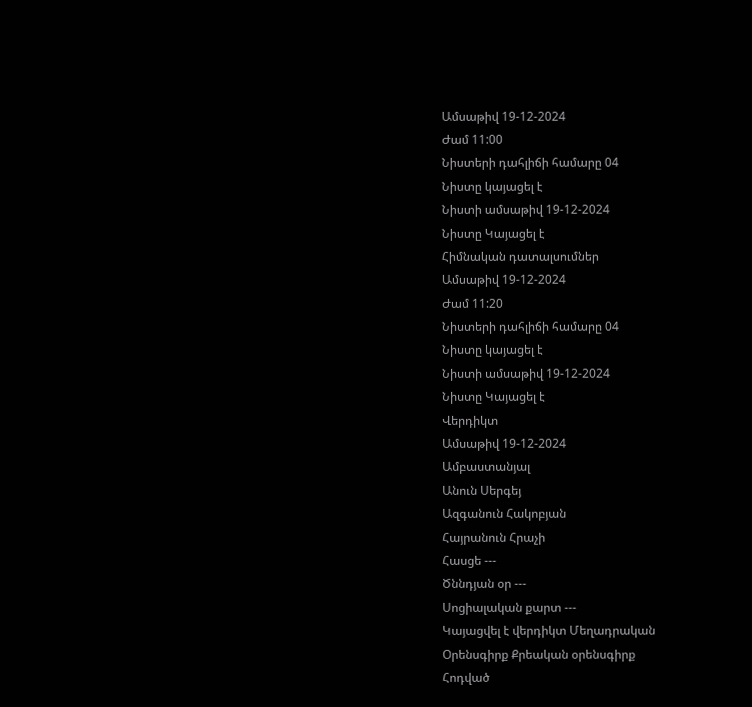Ամսաթիվ 19-12-2024
Ժամ 11:00
Նիստերի դահլիճի համարը 04
Նիստը կայացել է
Նիստի ամսաթիվ 19-12-2024
Նիստը Կայացել է
Հիմնական դատալսումներ
Ամսաթիվ 19-12-2024
Ժամ 11:20
Նիստերի դահլիճի համարը 04
Նիստը կայացել է
Նիստի ամսաթիվ 19-12-2024
Նիստը Կայացել է
Վերդիկտ
Ամսաթիվ 19-12-2024
Ամբաստանյալ
Անուն Սերգեյ
Ազգանուն Հակոբյան
Հայրանուն Հրաչի
Հասցե ---
Ծննդյան օր ---
Սոցիալական քարտ ---
Կայացվել է վերդիկտ Մեղադրական
Օրենսգիրք Քրեական օրենսգիրք
Հոդված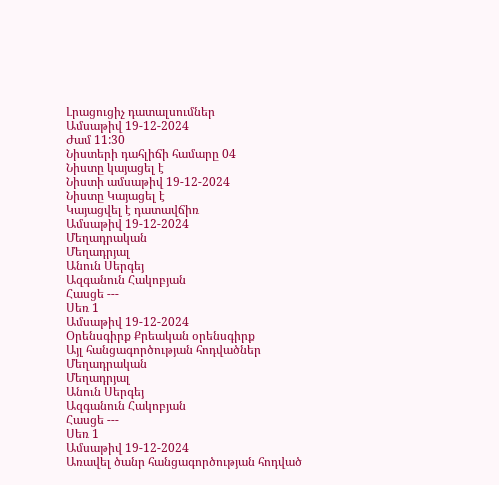Լրացուցիչ դատալսումներ
Ամսաթիվ 19-12-2024
Ժամ 11:30
Նիստերի դահլիճի համարը 04
Նիստը կայացել է
Նիստի ամսաթիվ 19-12-2024
Նիստը Կայացել է
Կայացվել է դատավճիռ
Ամսաթիվ 19-12-2024
Մեղադրական
Մեղադրյալ
Անուն Սերգեյ
Ազգանուն Հակոբյան
Հասցե ---
Սեռ 1
Ամսաթիվ 19-12-2024
Օրենսգիրք Քրեական օրենսգիրք
Այլ հանցագործության հոդվածներ
Մեղադրական
Մեղադրյալ
Անուն Սերգեյ
Ազգանուն Հակոբյան
Հասցե ---
Սեռ 1
Ամսաթիվ 19-12-2024
Առավել ծանր հանցագործության հոդված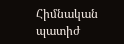Հիմնական պատիժ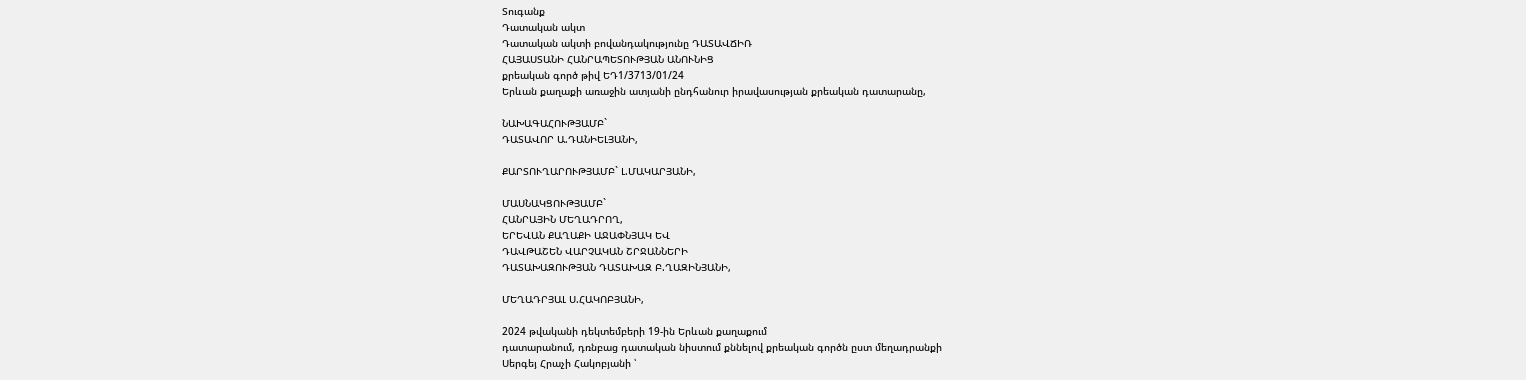Տուգանք
Դատական ակտ
Դատական ակտի բովանդակությունը ԴԱՏԱՎՃԻՌ
ՀԱՅԱՍՏԱՆԻ ՀԱՆՐԱՊԵՏՈՒԹՅԱՆ ԱՆՈՒՆԻՑ
քրեական գործ թիվ ԵԴ1/3713/01/24
Երևան քաղաքի առաջին ատյանի ընդհանուր իրավասության քրեական դատարանը,

ՆԱԽԱԳԱՀՈՒԹՅԱՄԲ`
ԴԱՏԱՎՈՐ Ա.ԴԱՆԻԵԼՅԱՆԻ,

ՔԱՐՏՈՒՂԱՐՈՒԹՅԱՄԲ` Լ.ՄԱԿԱՐՅԱՆԻ,

ՄԱՍՆԱԿՑՈՒԹՅԱՄԲ`
ՀԱՆՐԱՅԻՆ ՄԵՂԱԴՐՈՂ,
ԵՐԵՎԱՆ ՔԱՂԱՔԻ ԱՋԱՓՆՅԱԿ ԵՎ
ԴԱՎԹԱՇԵՆ ՎԱՐՉԱԿԱՆ ՇՐՋԱՆՆԵՐԻ
ԴԱՏԱԽԱԶՈՒԹՅԱՆ ԴԱՏԱԽԱԶ Բ.ՂԱԶԻՆՅԱՆԻ,

ՄԵՂԱԴՐՅԱԼ Ս.ՀԱԿՈԲՅԱՆԻ,

2024 թվականի դեկտեմբերի 19-ին Երևան քաղաքում
դատարանում, դռնբաց դատական նիստում քննելով քրեական գործն ըստ մեղադրանքի
Սերգեյ Հրաչի Հակոբյանի ՝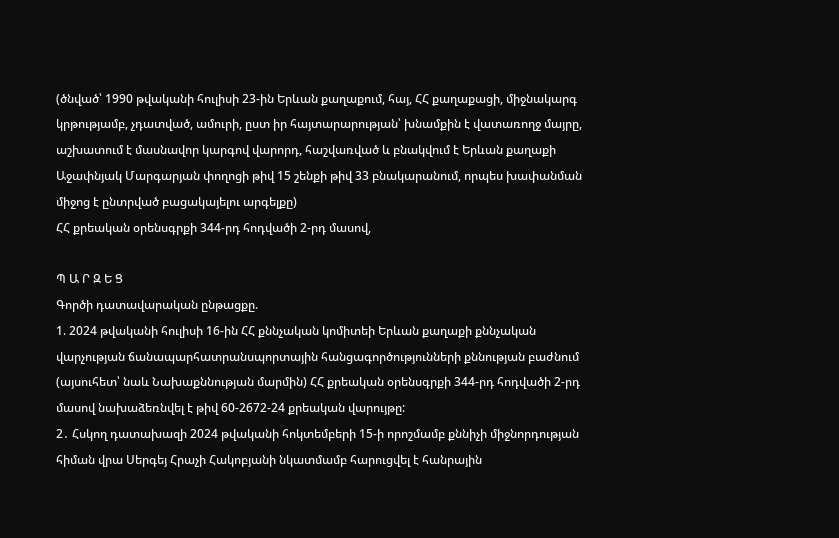(ծնված՝ 1990 թվականի հուլիսի 23-ին Երևան քաղաքում, հայ, ՀՀ քաղաքացի, միջնակարգ կրթությամբ, չդատված, ամուրի, ըստ իր հայտարարության՝ խնամքին է վատառողջ մայրը, աշխատում է մասնավոր կարգով վարորդ, հաշվառված և բնակվում է Երևան քաղաքի Աջափնյակ Մարգարյան փողոցի թիվ 15 շենքի թիվ 33 բնակարանում, որպես խափանման միջոց է ընտրված բացակայելու արգելքը)
ՀՀ քրեական օրենսգրքի 344-րդ հոդվածի 2-րդ մասով,

Պ Ա Ր Զ Ե Ց
Գործի դատավարական ընթացքը.
1. 2024 թվականի հուլիսի 16-ին ՀՀ քննչական կոմիտեի Երևան քաղաքի քննչական վարչության ճանապարհատրանսպորտային հանցագործությունների քննության բաժնում (այսուհետ՝ նաև Նախաքննության մարմին) ՀՀ քրեական օրենսգրքի 344-րդ հոդվածի 2-րդ մասով նախաձեռնվել է թիվ 60-2672-24 քրեական վարույթը:
2․ Հսկող դատախազի 2024 թվականի հոկտեմբերի 15-ի որոշմամբ քննիչի միջնորդության հիման վրա Սերգեյ Հրաչի Հակոբյանի նկատմամբ հարուցվել է հանրային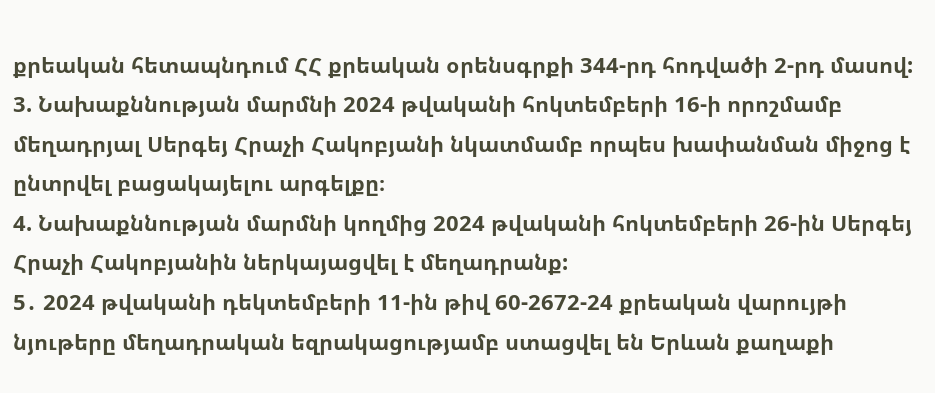քրեական հետապնդում ՀՀ քրեական օրենսգրքի 344-րդ հոդվածի 2-րդ մասով:
3. Նախաքննության մարմնի 2024 թվականի հոկտեմբերի 16-ի որոշմամբ մեղադրյալ Սերգեյ Հրաչի Հակոբյանի նկատմամբ որպես խափանման միջոց է ընտրվել բացակայելու արգելքը։
4. Նախաքննության մարմնի կողմից 2024 թվականի հոկտեմբերի 26-ին Սերգեյ Հրաչի Հակոբյանին ներկայացվել է մեղադրանք:
5․ 2024 թվականի դեկտեմբերի 11-ին թիվ 60-2672-24 քրեական վարույթի նյութերը մեղադրական եզրակացությամբ ստացվել են Երևան քաղաքի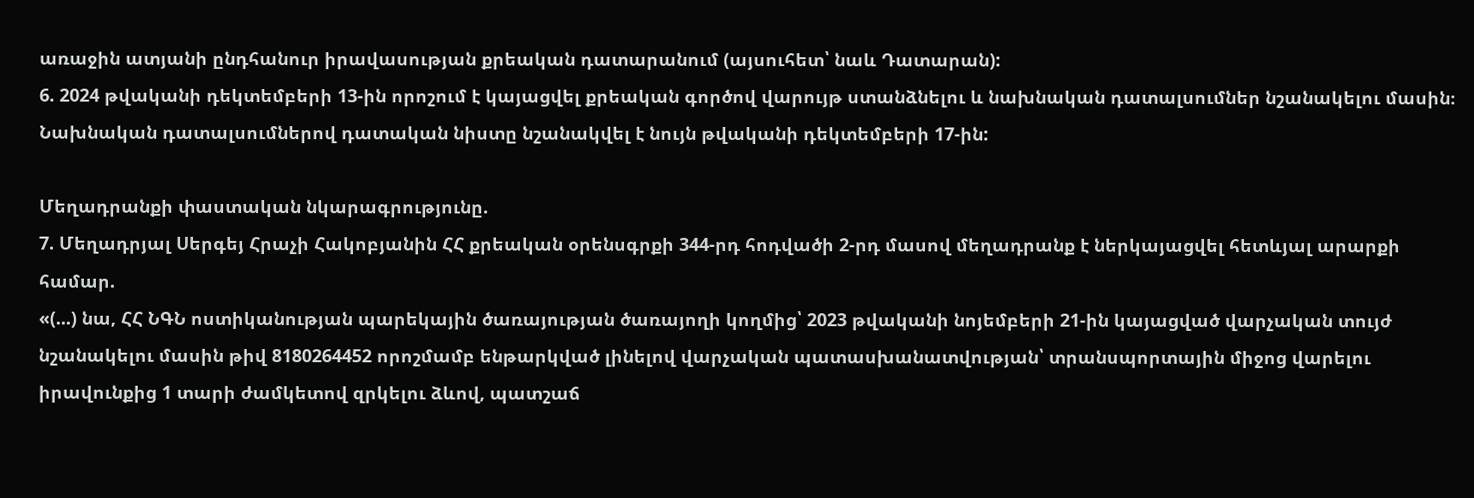առաջին ատյանի ընդհանուր իրավասության քրեական դատարանում (այսուհետ՝ նաև Դատարան):
6. 2024 թվականի դեկտեմբերի 13-ին որոշում է կայացվել քրեական գործով վարույթ ստանձնելու և նախնական դատալսումներ նշանակելու մասին։ Նախնական դատալսումներով դատական նիստը նշանակվել է նույն թվականի դեկտեմբերի 17-ին:

Մեղադրանքի փաստական նկարագրությունը.
7. Մեղադրյալ Սերգեյ Հրաչի Հակոբյանին ՀՀ քրեական օրենսգրքի 344-րդ հոդվածի 2-րդ մասով մեղադրանք է ներկայացվել հետևյալ արարքի համար.
«(...) նա, ՀՀ ՆԳՆ ոստիկանության պարեկային ծառայության ծառայողի կողմից՝ 2023 թվականի նոյեմբերի 21-ին կայացված վարչական տույժ նշանակելու մասին թիվ 8180264452 որոշմամբ ենթարկված լինելով վարչական պատասխանատվության՝ տրանսպորտային միջոց վարելու իրավունքից 1 տարի ժամկետով զրկելու ձևով, պատշաճ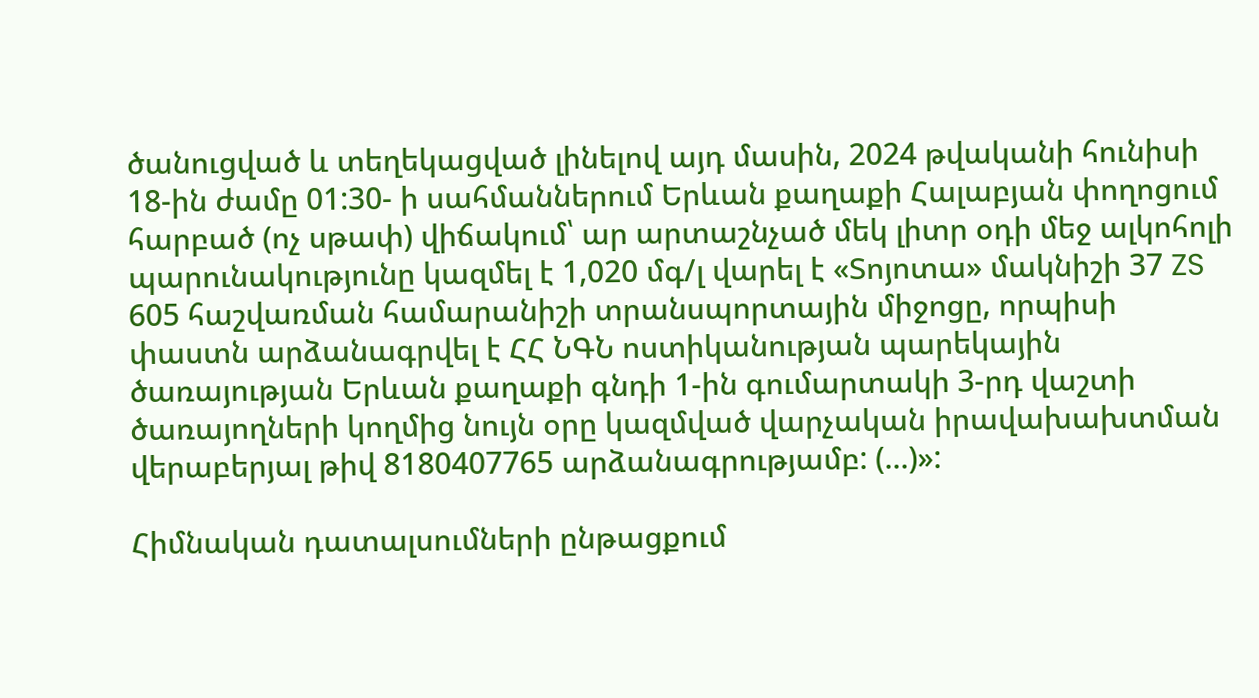ծանուցված և տեղեկացված լինելով այդ մասին, 2024 թվականի հունիսի 18-ին ժամը 01:30- ի սահմաններում Երևան քաղաքի Հալաբյան փողոցում հարբած (ոչ սթափ) վիճակում՝ ար արտաշնչած մեկ լիտր օդի մեջ ալկոհոլի պարունակությունը կազմել է 1,020 մգ/լ վարել է «Տոյոտա» մակնիշի 37 ZS 605 հաշվառման համարանիշի տրանսպորտային միջոցը, որպիսի փաստն արձանագրվել է ՀՀ ՆԳՆ ոստիկանության պարեկային ծառայության Երևան քաղաքի գնդի 1-ին գումարտակի 3-րդ վաշտի ծառայողների կողմից նույն օրը կազմված վարչական իրավախախտման վերաբերյալ թիվ 8180407765 արձանագրությամբ: (...)»:

Հիմնական դատալսումների ընթացքում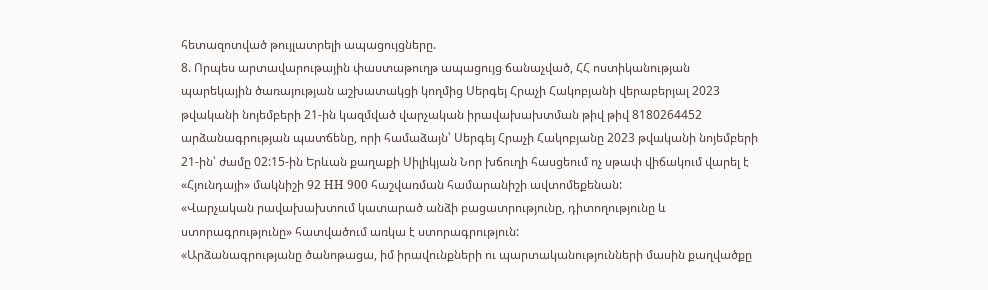հետազոտված թույլատրելի ապացույցները.
8. Որպես արտավարութային փաստաթուղթ ապացույց ճանաչված, ՀՀ ոստիկանության պարեկային ծառայության աշխատակցի կողմից Սերգեյ Հրաչի Հակոբյանի վերաբերյալ 2023 թվականի նոյեմբերի 21-ին կազմված վարչական իրավախախտման թիվ թիվ 8180264452 արձանագրության պատճենը, որի համաձայն՝ Սերգեյ Հրաչի Հակոբյանը 2023 թվականի նոյեմբերի 21-ին՝ ժամը 02:15-ին Երևան քաղաքի Սիլիկյան Նոր խճուղի հասցեում ոչ սթափ վիճակում վարել է «Հյունդայի» մակնիշի 92 HH 900 հաշվառման համարանիշի ավտոմեքենան:
«Վարչական րավախախտում կատարած անձի բացատրությունը, դիտողությունը և ստորագրությունը» հատվածում առկա է ստորագրություն:
«Արձանագրությանը ծանոթացա, իմ իրավունքների ու պարտականությունների մասին քաղվածքը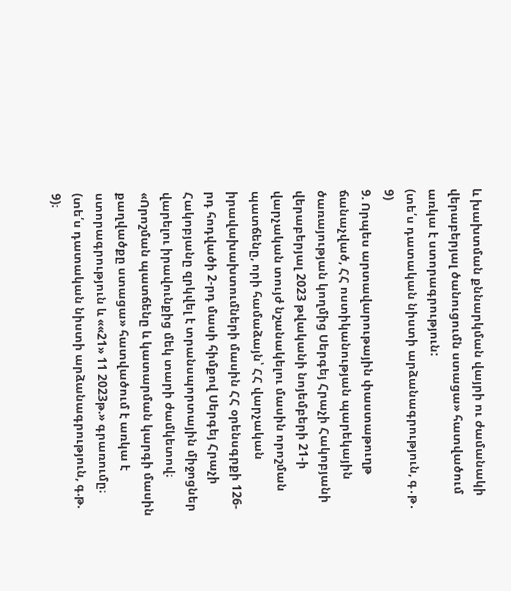և խախտման քննարկման վայրի ու ժամանակի վերաբերյալ ծանուցումն ստացա» հատվածում առկա է ստորագրություն:
(տե՛ս դատական նիստի արձանագրություն, գ․թ․ 9)
9. Որպես արտավարութային փաստաթուղթ ճանաչված, ՀՀ ոստիկանության պարեկային ծառայության կողմից Սերգեյ Հրաչի Հակոբյանի վերաբերյալ 2023 թվականի նոյեմբերի 21-ի վարչական տույժ նշանակելու մասին որոշման պատճենը, որի համաձայն՝ ՀՀ վարչական իրավախախտումների մասին ՀՀ օրենսգրքի 126-րդ հոդվածի 2-րդ մասի հիմքով Սերգեյ Հրաչի Հակոբյանը զրկվել է տրանսպորտային միջոցներ վարելու իրավունքից մեկ տարի ժամկետով։
«Որոշման պատճենը և կատարման կարգի մասին քաղվածքը ստացա» հատվածում է առկա է ստորագրություն և ««21» 11 2023թ.» գրառումը։
(տե՛ս դատական նիստի արձանագրություն, գ.թ. 9)։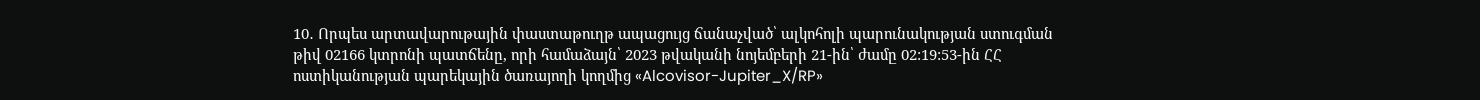10․ Որպես արտավարութային փաստաթուղթ ապացույց ճանաչված՝ ալկոհոլի պարունակության ստուգման թիվ 02166 կտրոնի պատճենը, որի համաձայն՝ 2023 թվականի նոյեմբերի 21-ին՝ ժամը 02:19:53-ին ՀՀ ոստիկանության պարեկային ծառայողի կողմից «Alcovisor-Jupiter_X/RP»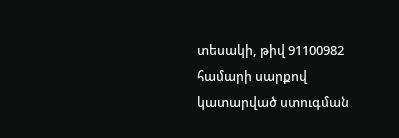տեսակի, թիվ 91100982 համարի սարքով կատարված ստուգման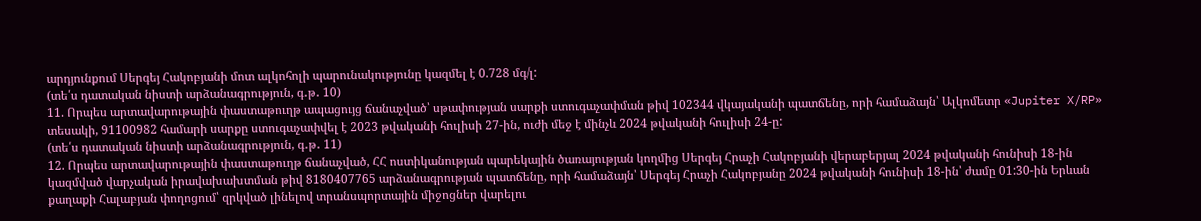արդյունքում Սերգեյ Հակոբյանի մոտ ալկոհոլի պարունակությունը կազմել է 0.728 մգ/լ:
(տե՛ս դատական նիստի արձանագրություն, գ․թ․ 10)
11. Որպես արտավարութային փաստաթուղթ ապացույց ճանաչված՝ սթափության սարքի ստուգաչափման թիվ 102344 վկայականի պատճենը, որի համաձայն՝ Ալկոմետր «Jupiter X/RP» տեսակի, 91100982 համարի սարքը ստուգաչափվել է 2023 թվականի հուլիսի 27-ին, ուժի մեջ է մինչև 2024 թվականի հուլիսի 24-ը:
(տե՛ս դատական նիստի արձանագրություն, գ․թ․ 11)
12. Որպես արտավարութային փաստաթուղթ ճանաչված, ՀՀ ոստիկանության պարեկային ծառայության կողմից Սերգեյ Հրաչի Հակոբյանի վերաբերյալ 2024 թվականի հունիսի 18-ին կազմված վարչական իրավախախտման թիվ 8180407765 արձանագրության պատճենը, որի համաձայն՝ Սերգեյ Հրաչի Հակոբյանը 2024 թվականի հունիսի 18-ին՝ ժամը 01:30-ին Երևան քաղաքի Հալաբյան փողոցում՝ զրկված լինելով տրանսպորտային միջոցներ վարելու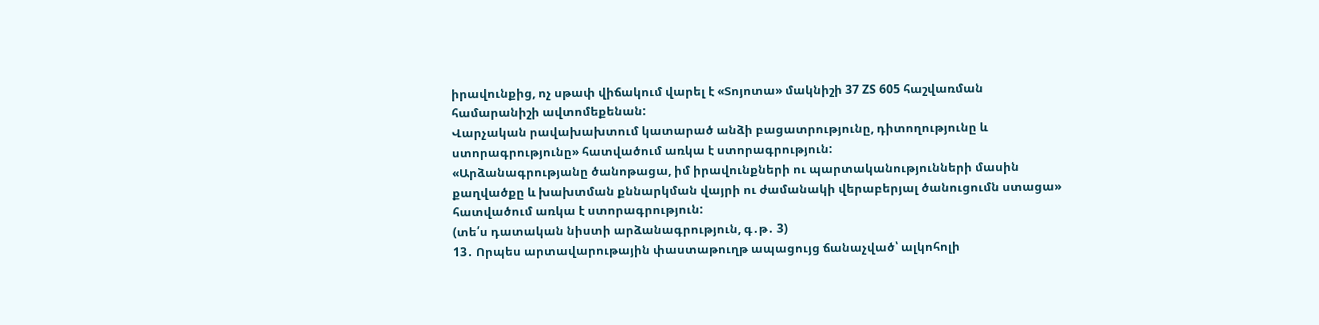իրավունքից, ոչ սթափ վիճակում վարել է «Տոյոտա» մակնիշի 37 ZS 605 հաշվառման համարանիշի ավտոմեքենան:
Վարչական րավախախտում կատարած անձի բացատրությունը, դիտողությունը և ստորագրությունը» հատվածում առկա է ստորագրություն:
«Արձանագրությանը ծանոթացա, իմ իրավունքների ու պարտականությունների մասին քաղվածքը և խախտման քննարկման վայրի ու ժամանակի վերաբերյալ ծանուցումն ստացա» հատվածում առկա է ստորագրություն:
(տե՛ս դատական նիստի արձանագրություն, գ․թ․ 3)
13․ Որպես արտավարութային փաստաթուղթ ապացույց ճանաչված՝ ալկոհոլի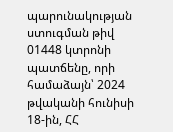պարունակության ստուգման թիվ 01448 կտրոնի պատճենը, որի համաձայն՝ 2024 թվականի հունիսի 18-ին, ՀՀ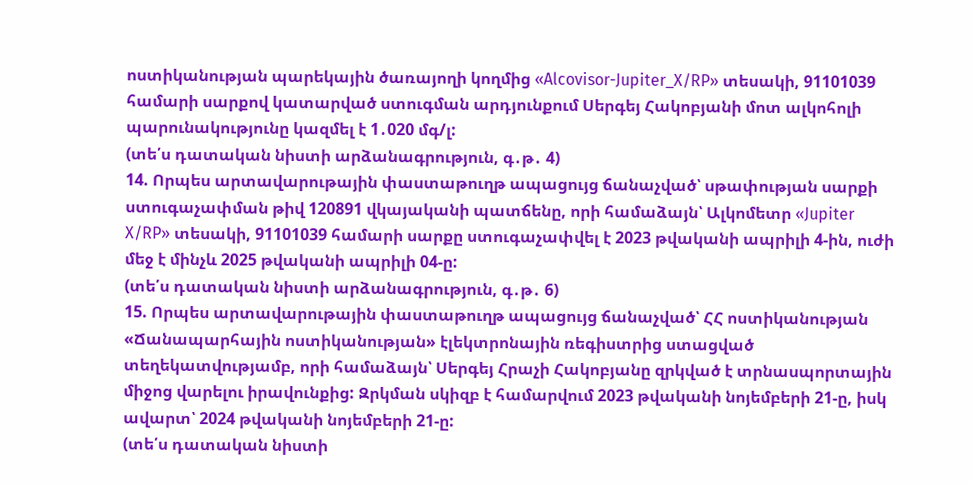ոստիկանության պարեկային ծառայողի կողմից «Alcovisor-Jupiter_X/RP» տեսակի, 91101039 համարի սարքով կատարված ստուգման արդյունքում Սերգեյ Հակոբյանի մոտ ալկոհոլի պարունակությունը կազմել է 1․020 մգ/լ:
(տե՛ս դատական նիստի արձանագրություն, գ․թ․ 4)
14. Որպես արտավարութային փաստաթուղթ ապացույց ճանաչված՝ սթափության սարքի ստուգաչափման թիվ 120891 վկայականի պատճենը, որի համաձայն՝ Ալկոմետր «Jupiter X/RP» տեսակի, 91101039 համարի սարքը ստուգաչափվել է 2023 թվականի ապրիլի 4-ին, ուժի մեջ է մինչև 2025 թվականի ապրիլի 04-ը:
(տե՛ս դատական նիստի արձանագրություն, գ․թ․ 6)
15. Որպես արտավարութային փաստաթուղթ ապացույց ճանաչված՝ ՀՀ ոստիկանության «Ճանապարհային ոստիկանության» էլեկտրոնային ռեգիստրից ստացված տեղեկատվությամբ, որի համաձայն՝ Սերգեյ Հրաչի Հակոբյանը զրկված է տրնասպորտային միջոց վարելու իրավունքից: Զրկման սկիզբ է համարվում 2023 թվականի նոյեմբերի 21-ը, իսկ ավարտ՝ 2024 թվականի նոյեմբերի 21-ը:
(տե՛ս դատական նիստի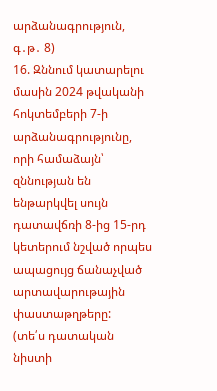արձանագրություն, գ․թ․ 8)
16. Զննում կատարելու մասին 2024 թվականի հոկտեմբերի 7-ի արձանագրությունը, որի համաձայն՝ զննության են ենթարկվել սույն դատավճռի 8-ից 15-րդ կետերում նշված որպես ապացույց ճանաչված արտավարութային փաստաթղթերը:
(տե՛ս դատական նիստի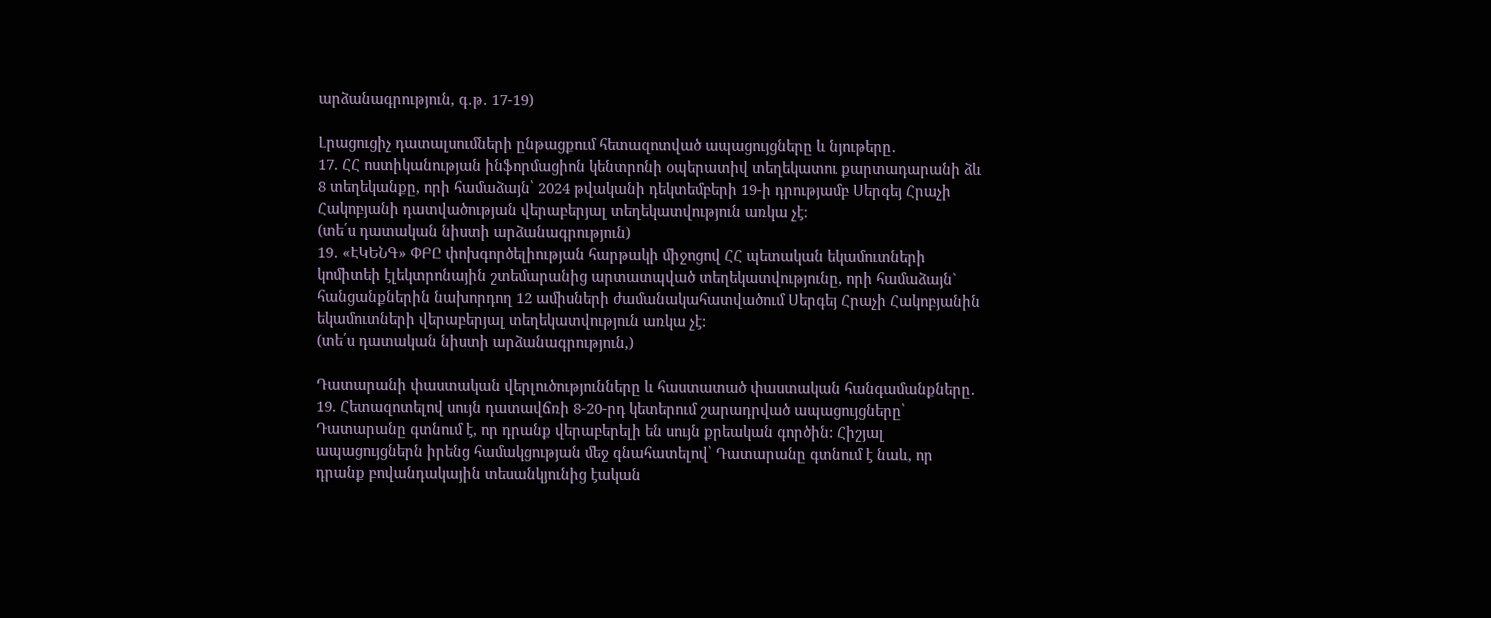արձանագրություն, գ․թ․ 17-19)

Լրացուցիչ դատալսումների ընթացքում հետազոտված ապացույցները և նյութերը․
17. ՀՀ ոստիկանության ինֆորմացիոն կենտրոնի օպերատիվ տեղեկատու քարտադարանի ձև 8 տեղեկանքը, որի համաձայն՝ 2024 թվականի դեկտեմբերի 19-ի դրությամբ Սերգեյ Հրաչի Հակոբյանի դատվածության վերաբերյալ տեղեկատվություն առկա չէ։
(տե՛ս դատական նիստի արձանագրություն)
19․ «ԷԿԵՆԳ» ՓԲԸ փոխգործելիության հարթակի միջոցով ՀՀ պետական եկամուտների կոմիտեի էլեկտրոնային շտեմարանից արտատպված տեղեկատվությունը, որի համաձայն` հանցանքներին նախորդող 12 ամիսների ժամանակահատվածում Սերգեյ Հրաչի Հակոբյանին եկամուտների վերաբերյալ տեղեկատվություն առկա չէ:
(տե՛ս դատական նիստի արձանագրություն,)

Դատարանի փաստական վերլուծությունները և հաստատած փաստական հանգամանքները․
19. Հետազոտելով սույն դատավճռի 8-20-րդ կետերում շարադրված ապացույցները՝ Դատարանը գտնում է, որ դրանք վերաբերելի են սույն քրեական գործին: Հիշյալ ապացույցներն իրենց համակցության մեջ գնահատելով՝ Դատարանը գտնում է նաև, որ դրանք բովանդակային տեսանկյունից էական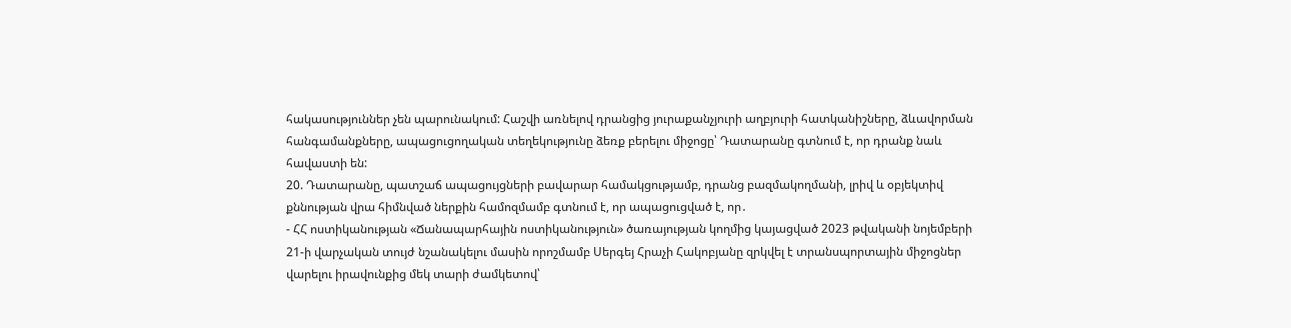հակասություններ չեն պարունակում: Հաշվի առնելով դրանցից յուրաքանչյուրի աղբյուրի հատկանիշները, ձևավորման հանգամանքները, ապացուցողական տեղեկությունը ձեռք բերելու միջոցը՝ Դատարանը գտնում է, որ դրանք նաև հավաստի են:
20. Դատարանը, պատշաճ ապացույցների բավարար համակցությամբ, դրանց բազմակողմանի, լրիվ և օբյեկտիվ քննության վրա հիմնված ներքին համոզմամբ գտնում է, որ ապացուցված է, որ․
- ՀՀ ոստիկանության «Ճանապարհային ոստիկանություն» ծառայության կողմից կայացված 2023 թվականի նոյեմբերի 21-ի վարչական տույժ նշանակելու մասին որոշմամբ Սերգեյ Հրաչի Հակոբյանը զրկվել է տրանսպորտային միջոցներ վարելու իրավունքից մեկ տարի ժամկետով՝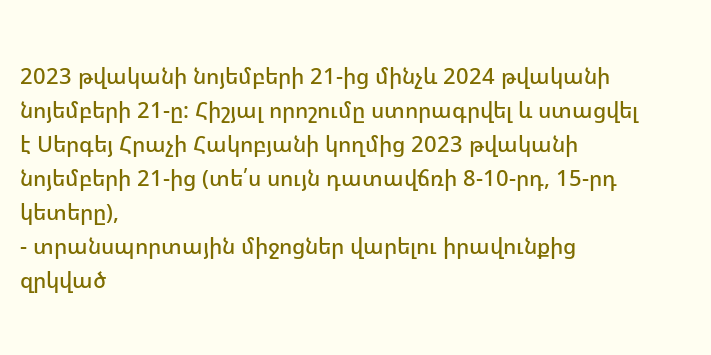2023 թվականի նոյեմբերի 21-ից մինչև 2024 թվականի նոյեմբերի 21-ը: Հիշյալ որոշումը ստորագրվել և ստացվել է Սերգեյ Հրաչի Հակոբյանի կողմից 2023 թվականի նոյեմբերի 21-ից (տե՛ս սույն դատավճռի 8-10-րդ, 15-րդ կետերը),
- տրանսպորտային միջոցներ վարելու իրավունքից զրկված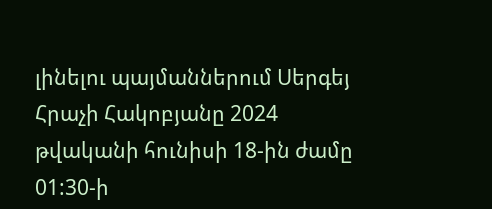լինելու պայմաններում Սերգեյ Հրաչի Հակոբյանը 2024 թվականի հունիսի 18-ին ժամը 01:30-ի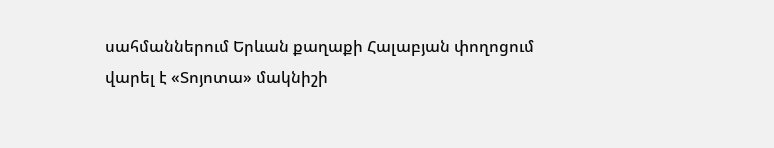սահմաններում Երևան քաղաքի Հալաբյան փողոցում վարել է «Տոյոտա» մակնիշի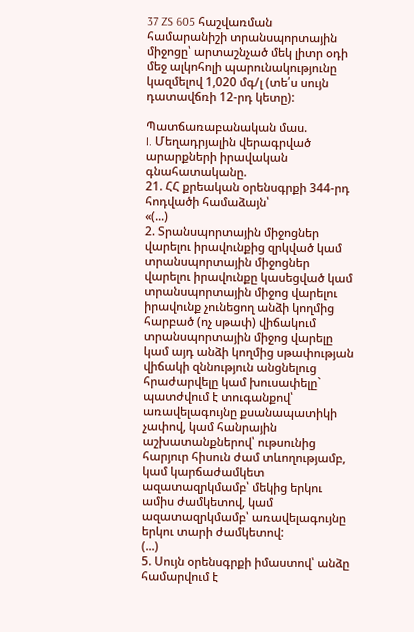37 ZS 605 հաշվառման համարանիշի տրանսպորտային միջոցը՝ արտաշնչած մեկ լիտր օդի մեջ ալկոհոլի պարունակությունը կազմելով 1,020 մգ/լ (տե՛ս սույն դատավճռի 12-րդ կետը):

Պատճառաբանական մաս.
I. Մեղադրյալին վերագրված արարքների իրավական գնահատականը.
21. ՀՀ քրեական օրենսգրքի 344-րդ հոդվածի համաձայն՝
«(...)
2. Տրանսպորտային միջոցներ վարելու իրավունքից զրկված կամ տրանսպորտային միջոցներ վարելու իրավունքը կասեցված կամ տրանսպորտային միջոց վարելու իրավունք չունեցող անձի կողմից հարբած (ոչ սթափ) վիճակում տրանսպորտային միջոց վարելը կամ այդ անձի կողմից սթափության վիճակի զննություն անցնելուց հրաժարվելը կամ խուսափելը`
պատժվում է տուգանքով՝ առավելագույնը քսանապատիկի չափով, կամ հանրային աշխատանքներով՝ ութսունից հարյուր հիսուն ժամ տևողությամբ, կամ կարճաժամկետ ազատազրկմամբ՝ մեկից երկու ամիս ժամկետով, կամ ազատազրկմամբ՝ առավելագույնը երկու տարի ժամկետով:
(...)
5. Սույն օրենսգրքի իմաստով՝ անձը համարվում է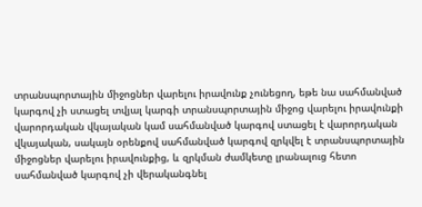տրանսպորտային միջոցներ վարելու իրավունք չունեցող, եթե նա սահմանված կարգով չի ստացել տվյալ կարգի տրանսպորտային միջոց վարելու իրավունքի վարորդական վկայական կամ սահմանված կարգով ստացել է վարորդական վկայական, սակայն օրենքով սահմանված կարգով զրկվել է տրանսպորտային միջոցներ վարելու իրավունքից, և զրկման ժամկետը լրանալուց հետո սահմանված կարգով չի վերականգնել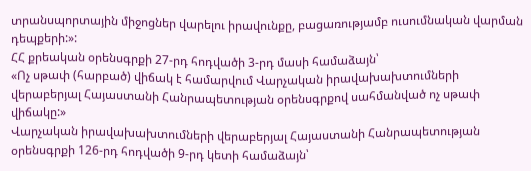տրանսպորտային միջոցներ վարելու իրավունքը, բացառությամբ ուսումնական վարման դեպքերի:»:
ՀՀ քրեական օրենսգրքի 27-րդ հոդվածի 3-րդ մասի համաձայն՝
«Ոչ սթափ (հարբած) վիճակ է համարվում Վարչական իրավախախտումների վերաբերյալ Հայաստանի Հանրապետության օրենսգրքով սահմանված ոչ սթափ վիճակը:»
Վարչական իրավախախտումների վերաբերյալ Հայաստանի Հանրապետության օրենսգրքի 126-րդ հոդվածի 9-րդ կետի համաձայն՝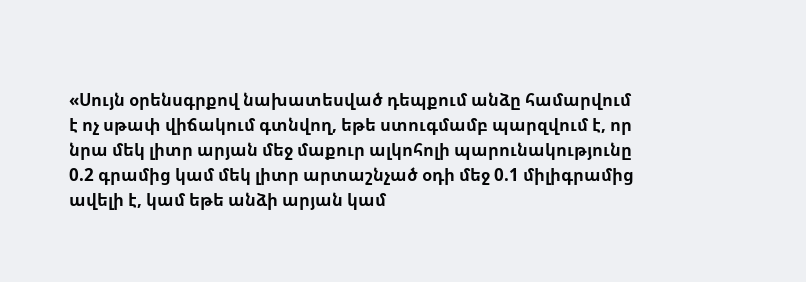«Սույն օրենսգրքով նախատեսված դեպքում անձը համարվում է ոչ սթափ վիճակում գտնվող, եթե ստուգմամբ պարզվում է, որ նրա մեկ լիտր արյան մեջ մաքուր ալկոհոլի պարունակությունը 0.2 գրամից կամ մեկ լիտր արտաշնչած օդի մեջ 0.1 միլիգրամից ավելի է, կամ եթե անձի արյան կամ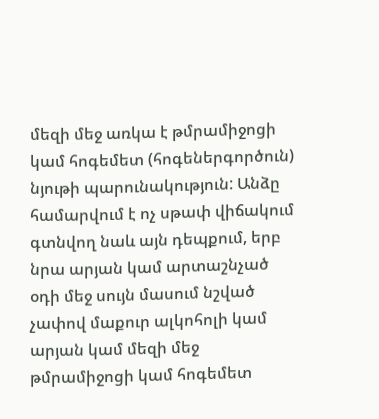մեզի մեջ առկա է թմրամիջոցի կամ հոգեմետ (հոգեներգործուն) նյութի պարունակություն: Անձը համարվում է ոչ սթափ վիճակում գտնվող նաև այն դեպքում, երբ նրա արյան կամ արտաշնչած օդի մեջ սույն մասում նշված չափով մաքուր ալկոհոլի կամ արյան կամ մեզի մեջ թմրամիջոցի կամ հոգեմետ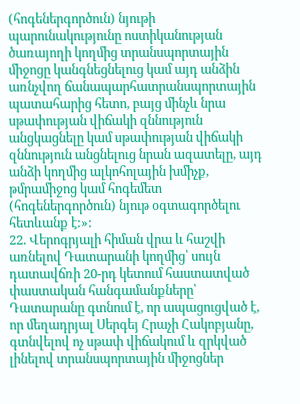(հոգեներգործուն) նյութի պարունակությունը ոստիկանության ծառայողի կողմից տրանսպորտային միջոցը կանգնեցնելուց կամ այդ անձին առնչվող ճանապարհատրանսպորտային պատահարից հետո, բայց մինչև նրա սթափության վիճակի զննություն անցկացնելը կամ սթափության վիճակի զննություն անցնելուց նրան ազատելը, այդ անձի կողմից ալկոհոլային խմիչք, թմրամիջոց կամ հոգեմետ (հոգեներգործուն) նյութ օգտագործելու հետևանք է:»:
22. Վերոգրյալի հիման վրա և հաշվի առնելով Դատարանի կողմից՝ սույն դատավճռի 20-րդ կետում հաստատված փաստական հանգամանքները՝ Դատարանը գտնում է, որ ապացուցված է, որ մեղադրյալ Սերգեյ Հրաչի Հակոբյանը, գտնվելով ոչ սթափ վիճակում և զրկված լինելով տրանսպորտային միջոցներ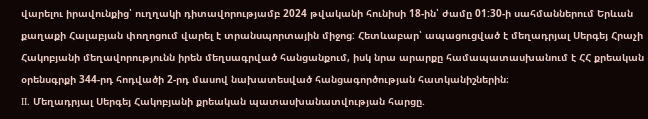վարելու իրավունքից՝ ուղղակի դիտավորությամբ 2024 թվականի հունիսի 18-ին՝ ժամը 01:30-ի սահմաններում Երևան քաղաքի Հալաբյան փողոցում վարել է տրանսպորտային միջոց: Հետևաբար՝ ապացուցված է մեղադրյալ Սերգեյ Հրաչի Հակոբյանի մեղավորությունն իրեն մեղսագրված հանցանքում, իսկ նրա արարքը համապատասխանում է ՀՀ քրեական օրենսգրքի 344-րդ հոդվածի 2-րդ մասով նախատեսված հանցագործության հատկանիշներին։
II. Մեղադրյալ Սերգեյ Հակոբյանի քրեական պատասխանատվության հարցը.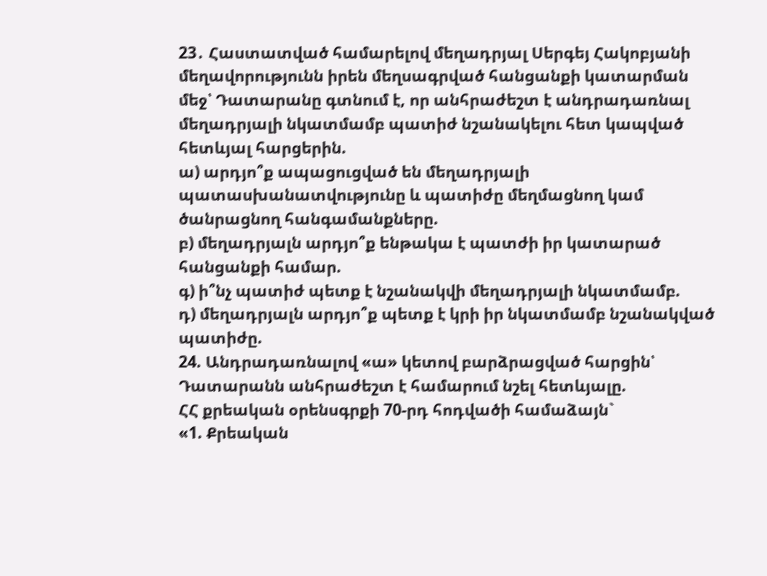23․ Հաստատված համարելով մեղադրյալ Սերգեյ Հակոբյանի մեղավորությունն իրեն մեղսագրված հանցանքի կատարման մեջ՝ Դատարանը գտնում է, որ անհրաժեշտ է անդրադառնալ մեղադրյալի նկատմամբ պատիժ նշանակելու հետ կապված հետևյալ հարցերին.
ա) արդյո՞ք ապացուցված են մեղադրյալի պատասխանատվությունը և պատիժը մեղմացնող կամ ծանրացնող հանգամանքները.
բ) մեղադրյալն արդյո՞ք ենթակա է պատժի իր կատարած հանցանքի համար.
գ) ի՞նչ պատիժ պետք է նշանակվի մեղադրյալի նկատմամբ.
դ) մեղադրյալն արդյո՞ք պետք է կրի իր նկատմամբ նշանակված պատիժը.
24. Անդրադառնալով «ա» կետով բարձրացված հարցին՝ Դատարանն անհրաժեշտ է համարում նշել հետևյալը.
ՀՀ քրեական օրենսգրքի 70-րդ հոդվածի համաձայն`
«1. Քրեական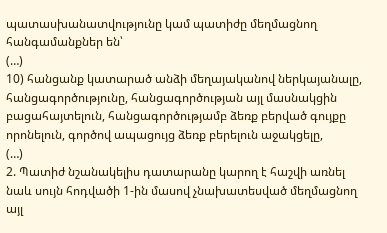պատասխանատվությունը կամ պատիժը մեղմացնող հանգամանքներ են՝
(…)
10) հանցանք կատարած անձի մեղայականով ներկայանալը, հանցագործությունը, հանցագործության այլ մասնակցին բացահայտելուն, հանցագործությամբ ձեռք բերված գույքը որոնելուն, գործով ապացույց ձեռք բերելուն աջակցելը,
(…)
2. Պատիժ նշանակելիս դատարանը կարող է հաշվի առնել նաև սույն հոդվածի 1-ին մասով չնախատեսված մեղմացնող այլ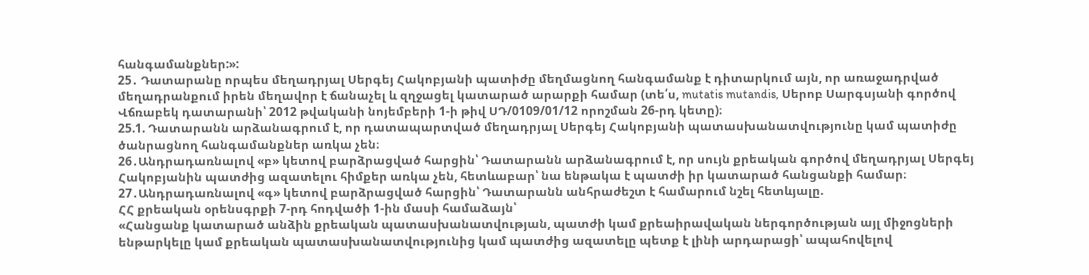հանգամանքներ:»:
25․ Դատարանը որպես մեղադրյալ Սերգեյ Հակոբյանի պատիժը մեղմացնող հանգամանք է դիտարկում այն, որ առաջադրված մեղադրանքում իրեն մեղավոր է ճանաչել և զղջացել կատարած արարքի համար (տե՛ս, mutatis mutandis, Սերոբ Սարգսյանի գործով Վճռաբեկ դատարանի՝ 2012 թվականի նոյեմբերի 1-ի թիվ ՍԴ/0109/01/12 որոշման 26-րդ կետը)։
25.1. Դատարանն արձանագրում է, որ դատապարտված մեղադրյալ Սերգեյ Հակոբյանի պատասխանատվությունը կամ պատիժը ծանրացնող հանգամանքներ առկա չեն։
26․Անդրադառնալով «բ» կետով բարձրացված հարցին՝ Դատարանն արձանագրում է, որ սույն քրեական գործով մեղադրյալ Սերգեյ Հակոբյանին պատժից ազատելու հիմքեր առկա չեն, հետևաբար՝ նա ենթակա է պատժի իր կատարած հանցանքի համար։
27․Անդրադառնալով «գ» կետով բարձրացված հարցին՝ Դատարանն անհրաժեշտ է համարում նշել հետևյալը.
ՀՀ քրեական օրենսգրքի 7-րդ հոդվածի 1-ին մասի համաձայն՝
«Հանցանք կատարած անձին քրեական պատասխանատվության, պատժի կամ քրեաիրավական ներգործության այլ միջոցների ենթարկելը կամ քրեական պատասխանատվությունից կամ պատժից ազատելը պետք է լինի արդարացի՝ ապահովելով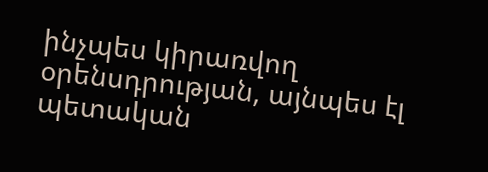ինչպես կիրառվող օրենսդրության, այնպես էլ պետական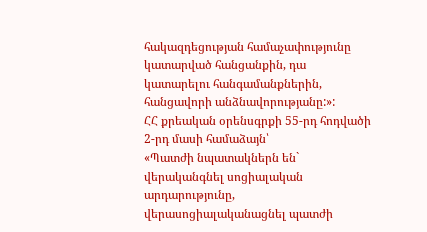հակազդեցության համաչափությունը կատարված հանցանքին, դա կատարելու հանգամանքներին, հանցավորի անձնավորությանը:»:
ՀՀ քրեական օրենսգրքի 55-րդ հոդվածի 2-րդ մասի համաձայն՝
«Պատժի նպատակներն են` վերականգնել սոցիալական արդարությունը, վերասոցիալականացնել պատժի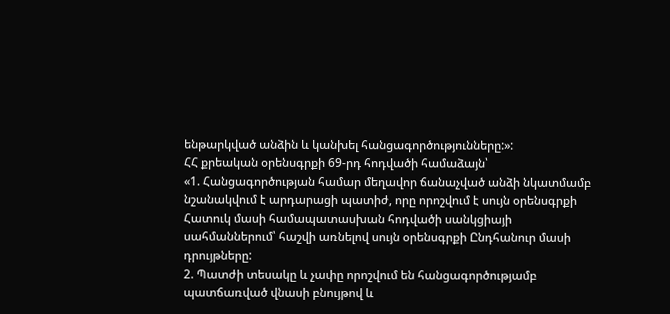ենթարկված անձին և կանխել հանցագործությունները:»:
ՀՀ քրեական օրենսգրքի 69-րդ հոդվածի համաձայն՝
«1. Հանցագործության համար մեղավոր ճանաչված անձի նկատմամբ նշանակվում է արդարացի պատիժ, որը որոշվում է սույն օրենսգրքի Հատուկ մասի համապատասխան հոդվածի սանկցիայի սահմաններում՝ հաշվի առնելով սույն օրենսգրքի Ընդհանուր մասի դրույթները:
2. Պատժի տեսակը և չափը որոշվում են հանցագործությամբ պատճառված վնասի բնույթով և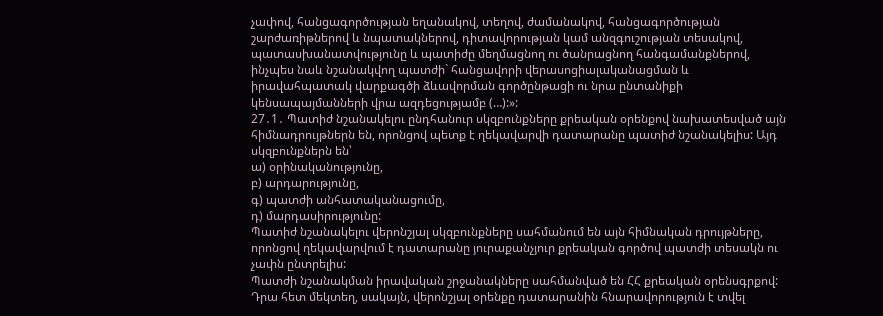չափով, հանցագործության եղանակով, տեղով, ժամանակով, հանցագործության շարժառիթներով և նպատակներով, դիտավորության կամ անզգուշության տեսակով, պատասխանատվությունը և պատիժը մեղմացնող ու ծանրացնող հանգամանքներով, ինչպես նաև նշանակվող պատժի` հանցավորի վերասոցիալականացման և իրավահպատակ վարքագծի ձևավորման գործընթացի ու նրա ընտանիքի կենսապայմանների վրա ազդեցությամբ (…):»:
27․1․ Պատիժ նշանակելու ընդհանուր սկզբունքները քրեական օրենքով նախատեսված այն հիմնադրույթներն են, որոնցով պետք է ղեկավարվի դատարանը պատիժ նշանակելիս: Այդ սկզբունքներն են՝
ա) օրինականությունը,
բ) արդարությունը,
գ) պատժի անհատականացումը,
դ) մարդասիրությունը:
Պատիժ նշանակելու վերոնշյալ սկզբունքները սահմանում են այն հիմնական դրույթները, որոնցով ղեկավարվում է դատարանը յուրաքանչյուր քրեական գործով պատժի տեսակն ու չափն ընտրելիս:
Պատժի նշանակման իրավական շրջանակները սահմանված են ՀՀ քրեական օրենսգրքով: Դրա հետ մեկտեղ, սակայն, վերոնշյալ օրենքը դատարանին հնարավորություն է տվել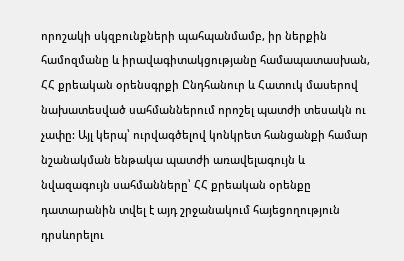որոշակի սկզբունքների պահպանմամբ, իր ներքին համոզմանը և իրավագիտակցությանը համապատասխան, ՀՀ քրեական օրենսգրքի Ընդհանուր և Հատուկ մասերով նախատեսված սահմաններում որոշել պատժի տեսակն ու չափը: Այլ կերպ՝ ուրվագծելով կոնկրետ հանցանքի համար նշանակման ենթակա պատժի առավելագույն և նվազագույն սահմանները՝ ՀՀ քրեական օրենքը դատարանին տվել է այդ շրջանակում հայեցողություն դրսևորելու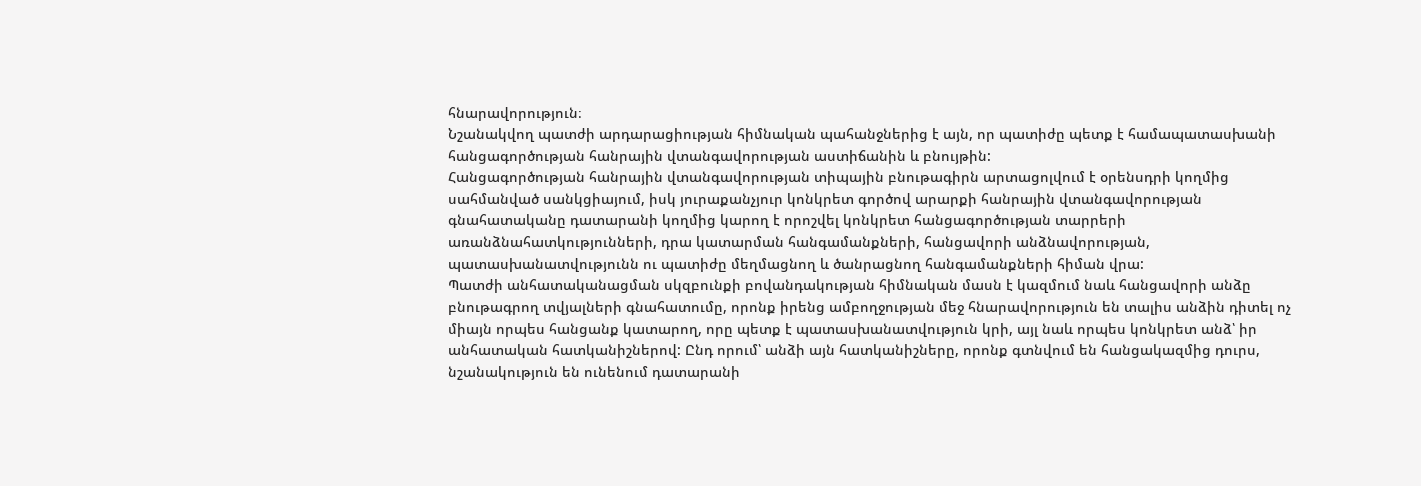հնարավորություն։
Նշանակվող պատժի արդարացիության հիմնական պահանջներից է այն, որ պատիժը պետք է համապատասխանի հանցագործության հանրային վտանգավորության աստիճանին և բնույթին:
Հանցագործության հանրային վտանգավորության տիպային բնութագիրն արտացոլվում է օրենսդրի կողմից սահմանված սանկցիայում, իսկ յուրաքանչյուր կոնկրետ գործով արարքի հանրային վտանգավորության գնահատականը դատարանի կողմից կարող է որոշվել կոնկրետ հանցագործության տարրերի առանձնահատկությունների, դրա կատարման հանգամանքների, հանցավորի անձնավորության, պատասխանատվությունն ու պատիժը մեղմացնող և ծանրացնող հանգամանքների հիման վրա:
Պատժի անհատականացման սկզբունքի բովանդակության հիմնական մասն է կազմում նաև հանցավորի անձը բնութագրող տվյալների գնահատումը, որոնք իրենց ամբողջության մեջ հնարավորություն են տալիս անձին դիտել ոչ միայն որպես հանցանք կատարող, որը պետք է պատասխանատվություն կրի, այլ նաև որպես կոնկրետ անձ՝ իր անհատական հատկանիշներով: Ընդ որում՝ անձի այն հատկանիշները, որոնք գտնվում են հանցակազմից դուրս, նշանակություն են ունենում դատարանի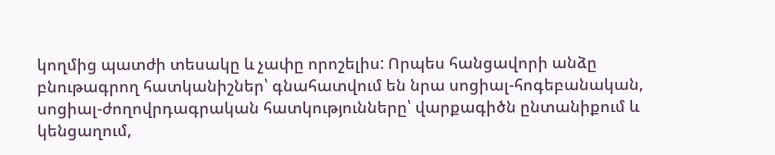կողմից պատժի տեսակը և չափը որոշելիս: Որպես հանցավորի անձը բնութագրող հատկանիշներ՝ գնահատվում են նրա սոցիալ-հոգեբանական, սոցիալ-ժողովրդագրական հատկությունները՝ վարքագիծն ընտանիքում և կենցաղում,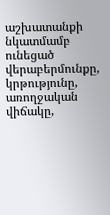աշխատանքի նկատմամբ ունեցած վերաբերմունքը, կրթությունը, առողջական վիճակը,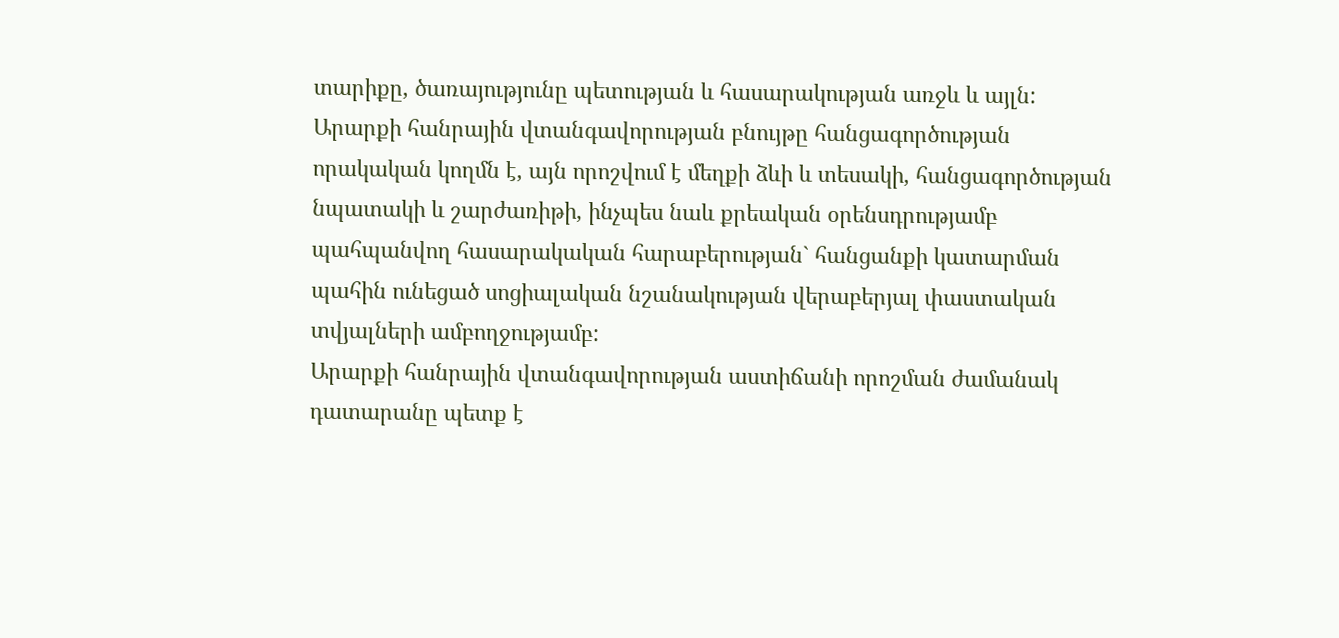տարիքը, ծառայությունը պետության և հասարակության առջև և այլն:
Արարքի հանրային վտանգավորության բնույթը հանցագործության որակական կողմն է, այն որոշվում է մեղքի ձևի և տեսակի, հանցագործության նպատակի և շարժառիթի, ինչպես նաև քրեական օրենսդրությամբ պահպանվող հասարակական հարաբերության` հանցանքի կատարման պահին ունեցած սոցիալական նշանակության վերաբերյալ փաստական տվյալների ամբողջությամբ:
Արարքի հանրային վտանգավորության աստիճանի որոշման ժամանակ դատարանը պետք է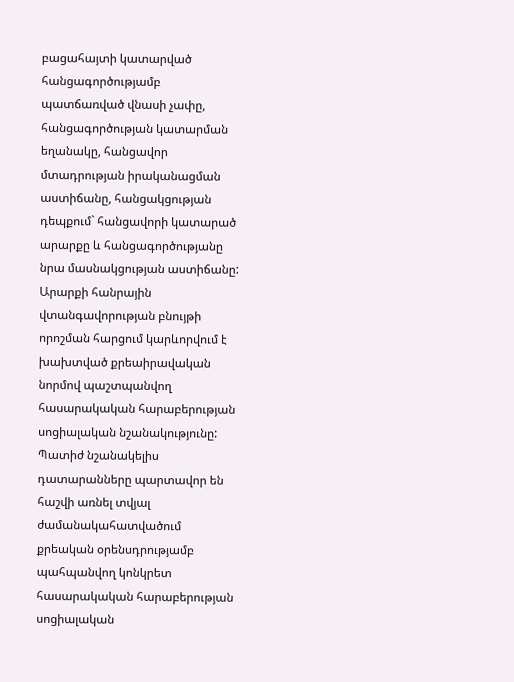բացահայտի կատարված հանցագործությամբ պատճառված վնասի չափը, հանցագործության կատարման եղանակը, հանցավոր մտադրության իրականացման աստիճանը, հանցակցության դեպքում` հանցավորի կատարած արարքը և հանցագործությանը նրա մասնակցության աստիճանը:
Արարքի հանրային վտանգավորության բնույթի որոշման հարցում կարևորվում է խախտված քրեաիրավական նորմով պաշտպանվող հասարակական հարաբերության սոցիալական նշանակությունը: Պատիժ նշանակելիս դատարանները պարտավոր են հաշվի առնել տվյալ ժամանակահատվածում քրեական օրենսդրությամբ պահպանվող կոնկրետ հասարակական հարաբերության սոցիալական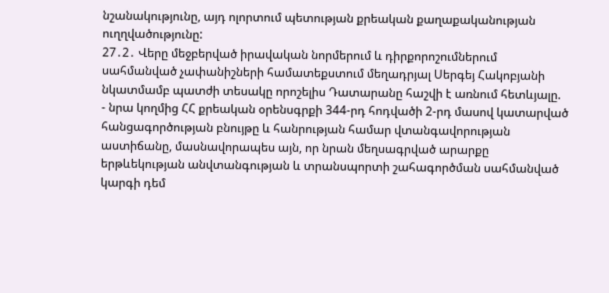նշանակությունը, այդ ոլորտում պետության քրեական քաղաքականության ուղղվածությունը:
27․2․ Վերը մեջբերված իրավական նորմերում և դիրքորոշումներում սահմանված չափանիշների համատեքստում մեղադրյալ Սերգեյ Հակոբյանի նկատմամբ պատժի տեսակը որոշելիս Դատարանը հաշվի է առնում հետևյալը.
- նրա կողմից ՀՀ քրեական օրենսգրքի 344-րդ հոդվածի 2-րդ մասով կատարված հանցագործության բնույթը և հանրության համար վտանգավորության աստիճանը, մասնավորապես այն, որ նրան մեղսագրված արարքը երթևեկության անվտանգության և տրանսպորտի շահագործման սահմանված կարգի դեմ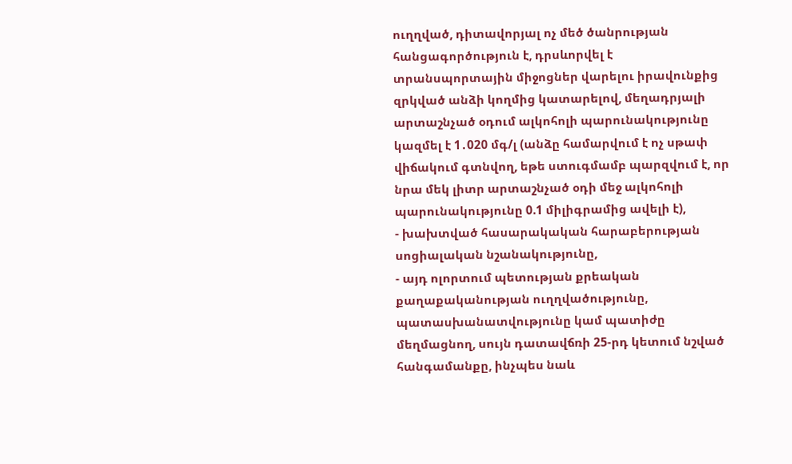ուղղված, դիտավորյալ ոչ մեծ ծանրության հանցագործություն է, դրսևորվել է տրանսպորտային միջոցներ վարելու իրավունքից զրկված անձի կողմից կատարելով, մեղադրյալի արտաշնչած օդում ալկոհոլի պարունակությունը կազմել է 1․020 մգ/լ (անձը համարվում է ոչ սթափ վիճակում գտնվող, եթե ստուգմամբ պարզվում է, որ նրա մեկ լիտր արտաշնչած օդի մեջ ալկոհոլի պարունակությունը 0.1 միլիգրամից ավելի է),
- խախտված հասարակական հարաբերության սոցիալական նշանակությունը,
- այդ ոլորտում պետության քրեական քաղաքականության ուղղվածությունը, պատասխանատվությունը կամ պատիժը մեղմացնող, սույն դատավճռի 25-րդ կետում նշված հանգամանքը, ինչպես նաև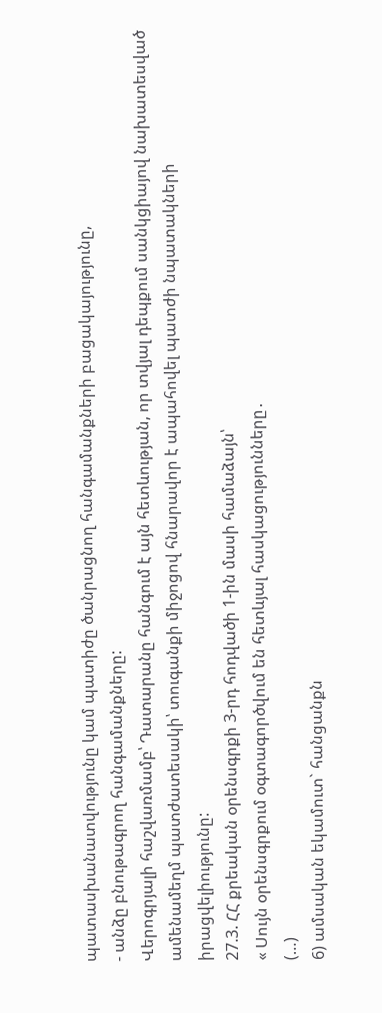պատասխանատվությունը կամ պատիժը ծանրացնող հանգամանքների բացակայությունը,
- անձը բնութագրող հանգամանքները:
Վերոգրյալի հաշվառմամբ՝ Դատարանը հանգում է այն հետևության, որ տվյալ դեպքում սանկցիայով նախատեսված ամենամեղմ պատժատեսակի՝ տուգանքի միջոցով հնարավոր է ապահովել պատժի նպատակների իրացվելիությունը:
27.3. ՀՀ քրեական օրենսգրքի 3-րդ հոդվածի 1-ին մասի համաձայն՝
« Սույն օրենսգրքում օգտագործվում են հետևյալ հասկացությունները․
(…)
6) ամսական եկամուտ` հանցանքն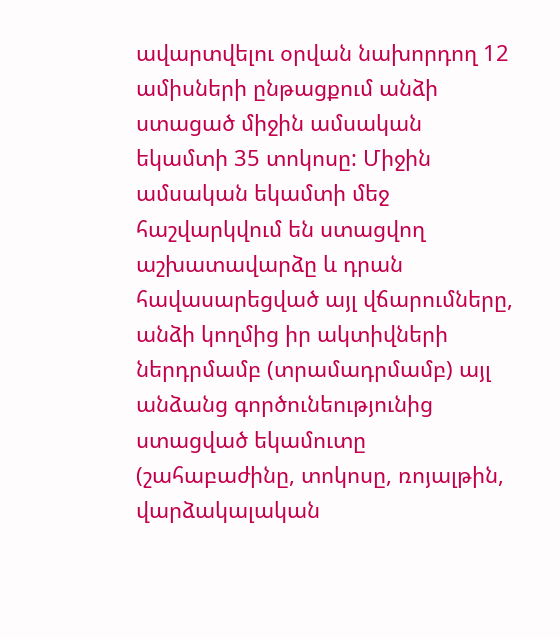ավարտվելու օրվան նախորդող 12 ամիսների ընթացքում անձի ստացած միջին ամսական եկամտի 35 տոկոսը: Միջին ամսական եկամտի մեջ հաշվարկվում են ստացվող աշխատավարձը և դրան հավասարեցված այլ վճարումները, անձի կողմից իր ակտիվների ներդրմամբ (տրամադրմամբ) այլ անձանց գործունեությունից ստացված եկամուտը (շահաբաժինը, տոկոսը, ռոյալթին, վարձակալական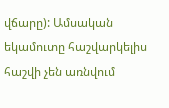վճարը): Ամսական եկամուտը հաշվարկելիս հաշվի չեն առնվում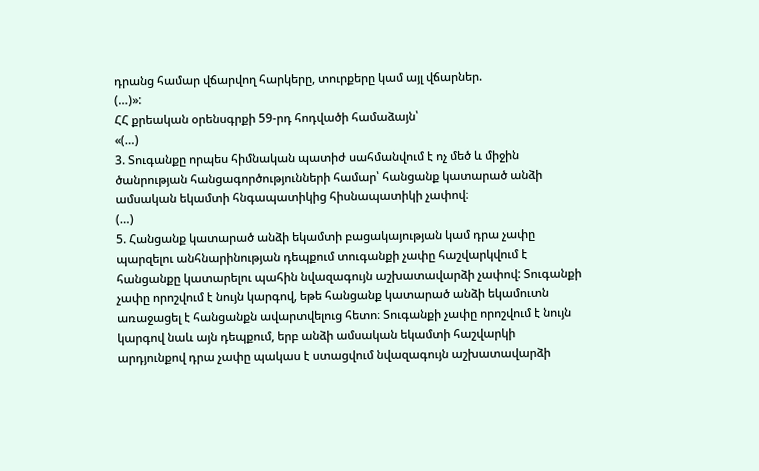դրանց համար վճարվող հարկերը, տուրքերը կամ այլ վճարներ.
(…)»:
ՀՀ քրեական օրենսգրքի 59-րդ հոդվածի համաձայն՝
«(…)
3. Տուգանքը որպես հիմնական պատիժ սահմանվում է ոչ մեծ և միջին ծանրության հանցագործությունների համար՝ հանցանք կատարած անձի ամսական եկամտի հնգապատիկից հիսնապատիկի չափով։
(…)
5. Հանցանք կատարած անձի եկամտի բացակայության կամ դրա չափը պարզելու անհնարինության դեպքում տուգանքի չափը հաշվարկվում է հանցանքը կատարելու պահին նվազագույն աշխատավարձի չափով: Տուգանքի չափը որոշվում է նույն կարգով, եթե հանցանք կատարած անձի եկամուտն առաջացել է հանցանքն ավարտվելուց հետո։ Տուգանքի չափը որոշվում է նույն կարգով նաև այն դեպքում, երբ անձի ամսական եկամտի հաշվարկի արդյունքով դրա չափը պակաս է ստացվում նվազագույն աշխատավարձի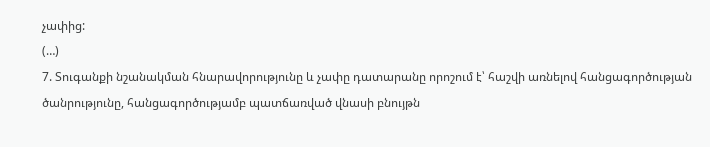չափից:
(…)
7. Տուգանքի նշանակման հնարավորությունը և չափը դատարանը որոշում է՝ հաշվի առնելով հանցագործության ծանրությունը, հանցագործությամբ պատճառված վնասի բնույթն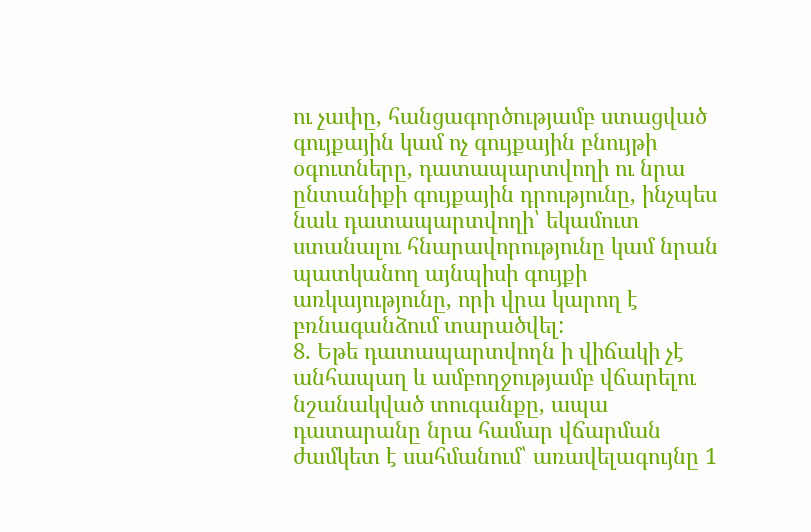ու չափը, հանցագործությամբ ստացված գույքային կամ ոչ գույքային բնույթի օգուտները, դատապարտվողի ու նրա ընտանիքի գույքային դրությունը, ինչպես նաև դատապարտվողի՝ եկամուտ ստանալու հնարավորությունը կամ նրան պատկանող այնպիսի գույքի առկայությունը, որի վրա կարող է բռնագանձում տարածվել:
8. Եթե դատապարտվողն ի վիճակի չէ անհապաղ և ամբողջությամբ վճարելու նշանակված տուգանքը, ապա դատարանը նրա համար վճարման ժամկետ է սահմանում՝ առավելագույնը 1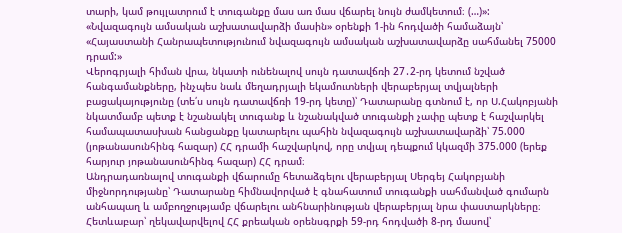տարի, կամ թույլատրում է տուգանքը մաս առ մաս վճարել նույն ժամկետում։ (…)»:
«Նվազագույն ամսական աշխատավարձի մասին» օրենքի 1-ին հոդվածի համաձայն՝
«Հայաստանի Հանրապետությունում նվազագույն ամսական աշխատավարձը սահմանել 75000 դրամ:»
Վերոգրյալի հիման վրա, նկատի ունենալով սույն դատավճռի 27․2-րդ կետում նշված հանգամանքները, ինչպես նաև մեղադրյալի եկամուտների վերաբերյալ տվյալների բացակայությունը (տե՛ս սույն դատավճռի 19-րդ կետը)՝ Դատարանը գտնում է, որ Ս.Հակոբյանի նկատմամբ պետք է նշանակել տուգանք և նշանակված տուգանքի չափը պետք է հաշվարկել համապատասխան հանցանքը կատարելու պահին նվազագույն աշխատավարձի՝ 75.000 (յոթանասունհինգ հազար) ՀՀ դրամի հաշվարկով, որը տվյալ դեպքում կկազմի 375.000 (երեք հարյուր յոթանասունհինգ հազար) ՀՀ դրամ։
Անդրադառնալով տուգանքի վճարումը հետաձգելու վերաբերյալ Սերգեյ Հակոբյանի միջնորդությանը՝ Դատարանը հիմնավորված է գնահատում տուգանքի սահմանված գումարն անհապաղ և ամբողջությամբ վճարելու անհնարինության վերաբերյալ նրա փաստարկները։
Հետևաբար՝ ղեկավարվելով ՀՀ քրեական օրենսգրքի 59-րդ հոդվածի 8-րդ մասով՝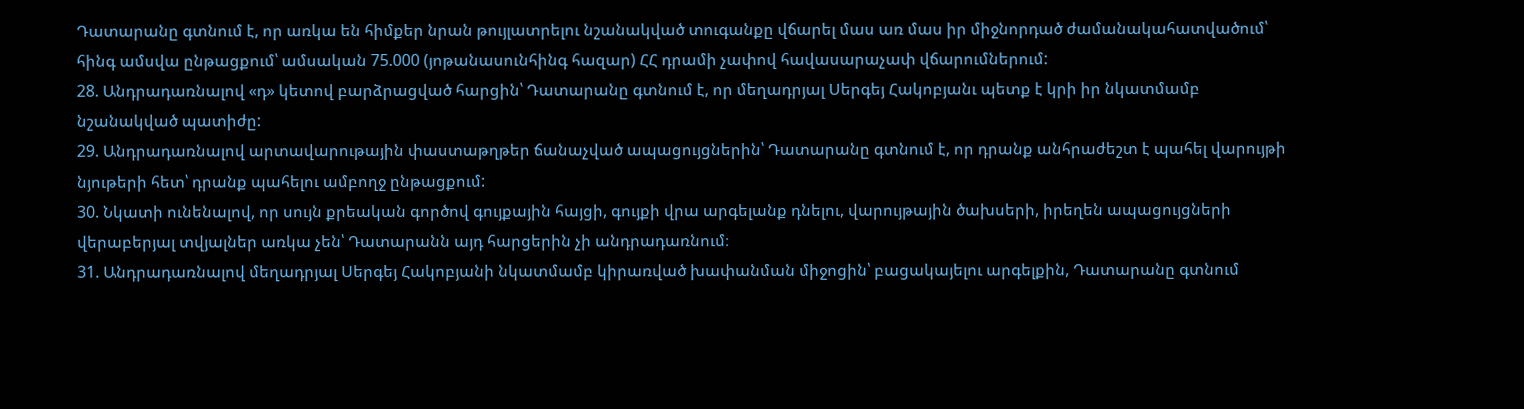Դատարանը գտնում է, որ առկա են հիմքեր նրան թույլատրելու նշանակված տուգանքը վճարել մաս առ մաս իր միջնորդած ժամանակահատվածում՝ հինգ ամսվա ընթացքում՝ ամսական 75.000 (յոթանասունհինգ հազար) ՀՀ դրամի չափով հավասարաչափ վճարումներում:
28. Անդրադառնալով «դ» կետով բարձրացված հարցին՝ Դատարանը գտնում է, որ մեղադրյալ Սերգեյ Հակոբյանւ պետք է կրի իր նկատմամբ նշանակված պատիժը:
29. Անդրադառնալով արտավարութային փաստաթղթեր ճանաչված ապացույցներին՝ Դատարանը գտնում է, որ դրանք անհրաժեշտ է պահել վարույթի նյութերի հետ՝ դրանք պահելու ամբողջ ընթացքում:
30. Նկատի ունենալով, որ սույն քրեական գործով գույքային հայցի, գույքի վրա արգելանք դնելու, վարույթային ծախսերի, իրեղեն ապացույցների վերաբերյալ տվյալներ առկա չեն՝ Դատարանն այդ հարցերին չի անդրադառնում։
31. Անդրադառնալով մեղադրյալ Սերգեյ Հակոբյանի նկատմամբ կիրառված խափանման միջոցին՝ բացակայելու արգելքին, Դատարանը գտնում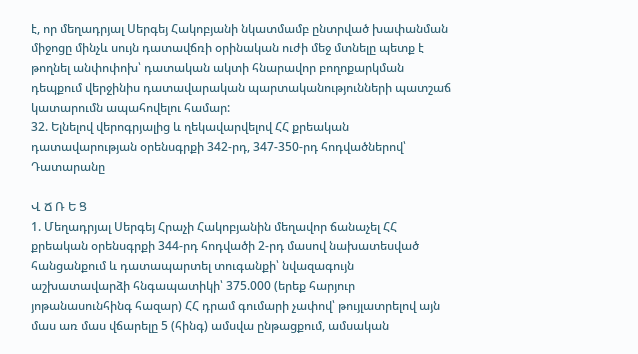է, որ մեղադրյալ Սերգեյ Հակոբյանի նկատմամբ ընտրված խափանման միջոցը մինչև սույն դատավճռի օրինական ուժի մեջ մտնելը պետք է թողնել անփոփոխ՝ դատական ակտի հնարավոր բողոքարկման դեպքում վերջինիս դատավարական պարտականությունների պատշաճ կատարումն ապահովելու համար:
32. Ելնելով վերոգրյալից և ղեկավարվելով ՀՀ քրեական դատավարության օրենսգրքի 342-րդ, 347-350-րդ հոդվածներով՝ Դատարանը

Վ Ճ Ռ Ե Ց
1. Մեղադրյալ Սերգեյ Հրաչի Հակոբյանին մեղավոր ճանաչել ՀՀ քրեական օրենսգրքի 344-րդ հոդվածի 2-րդ մասով նախատեսված հանցանքում և դատապարտել տուգանքի՝ նվազագույն աշխատավարձի հնգապատիկի՝ 375.000 (երեք հարյուր յոթանասունհինգ հազար) ՀՀ դրամ գումարի չափով՝ թույլատրելով այն մաս առ մաս վճարելը 5 (հինգ) ամսվա ընթացքում, ամսական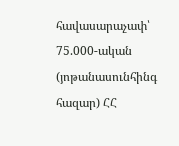հավասարաչափ՝ 75.000-ական (յոթանասունհինգ հազար) ՀՀ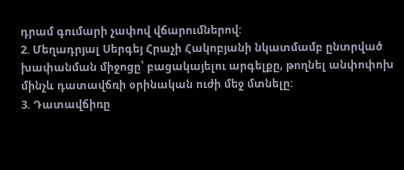դրամ գումարի չափով վճարումներով:
2. Մեղադրյալ Սերգեյ Հրաչի Հակոբյանի նկատմամբ ընտրված խափանման միջոցը՝ բացակայելու արգելքը, թողնել անփոփոխ մինչև դատավճռի օրինական ուժի մեջ մտնելը:
3. Դատավճիռը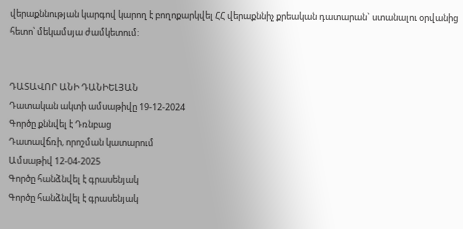վերաքննության կարգով կարող է բողոքարկվել ՀՀ վերաքննիչ քրեական դատարան` ստանալու օրվանից հետո՝ մեկամսյա ժամկետում:


ԴԱՏԱՎՈՐ ԱՆԻ ԴԱՆԻԵԼՅԱՆ
Դատական ակտի ամսաթիվը 19-12-2024
Գործը քննվել է Դռնբաց
Դատավճռի, որոշման կատարում
Ամսաթիվ 12-04-2025
Գործը հանձնվել է գրասենյակ
Գործը հանձնվել է գրասենյակ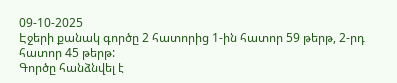09-10-2025
Էջերի քանակ գործը 2 հատորից 1-ին հատոր 59 թերթ, 2-րդ հատոր 45 թերթ:
Գործը հանձնվել է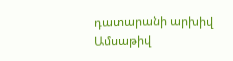դատարանի արխիվ
Ամսաթիվ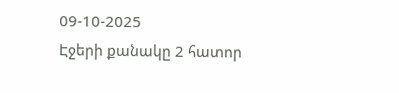09-10-2025
Էջերի քանակը 2 հատոր